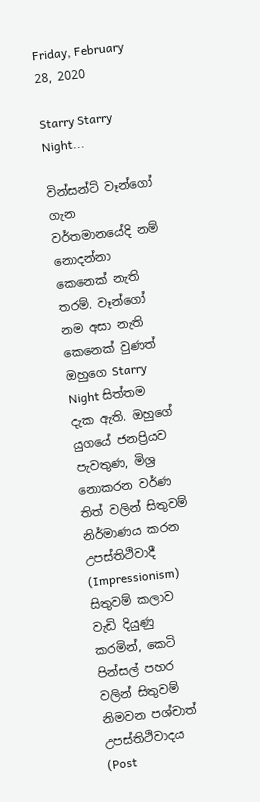Friday, February 28, 2020

Starry Starry Night...

වින්සන්ට් වෑන්ගෝ ගැන වර්තමානයේදි නම් නොදන්නා කෙනෙක් නැති තරම්. වෑන්ගෝ නම අසා නැති කෙනෙක් වුණත් ඔහුගෙ Starry Night සිත්තම දැක ඇති. ඔහුගේ යුගයේ ජනප්‍රියව පැවතුණ, මිශ්‍ර නොකරන වර්ණ තිත් වලින් සිතුවම් නිර්මාණය කරන උපස්තිථිවාදී (Impressionism) සිතුවම් කලාව වැඩි දියුණු කරමින්, කෙටි පින්සල් පහර වලින් සිතුවම් නිමවන පශ්චාත් උපස්තිථිවාදය (Post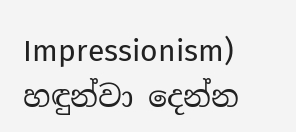Impressionism) හඳුන්වා දෙන්න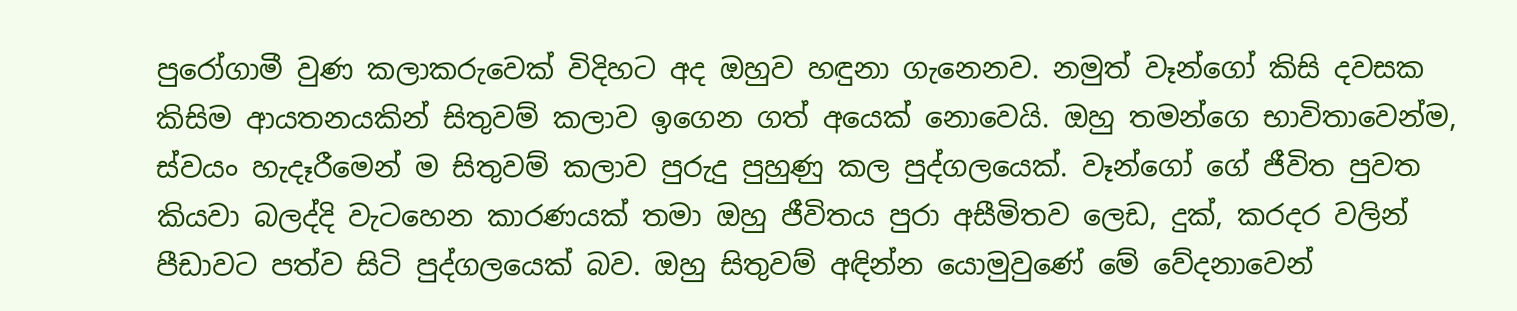පුරෝගාමී වුණ කලාකරුවෙක් විදිහට අද ඔහුව හඳුනා ගැනෙනව. නමුත් වෑන්ගෝ කිසි දවසක කිසිම ආයතනයකින් සිතුවම් කලාව ඉගෙන ගත් අයෙක් නොවෙයි. ඔහු තමන්ගෙ භාවිතාවෙන්ම, ස්වයං හැදෑරීමෙන් ම සිතුවම් කලාව පුරුදු පුහුණු කල පුද්ගලයෙක්. වෑන්ගෝ ගේ ජීවිත පුවත කියවා බලද්දි වැටහෙන කාරණයක් තමා ඔහු ජීවිතය පුරා අසීමිතව ලෙඩ, දුක්, කරදර වලින් පීඩාවට පත්ව සිටි පුද්ගලයෙක් බව. ඔහු සිතුවම් අඳින්න යොමුවුණේ මේ වේදනාවෙන්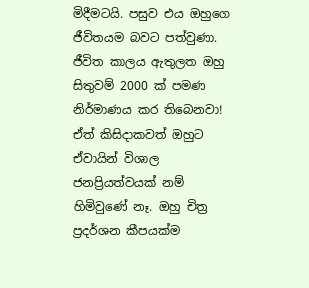මිදීමටයි. පසුව එය ඔහුගෙ ජීවිතයම බවට පත්වුණා. ජීවිත කාලය ඇතුලත ඔහු සිතුවම් 2000 ක් පමණ නිර්මාණය කර තිබෙනවා! ඒත් කිසිදාකවත් ඔහුට ඒවායින් විශාල ජනප්‍රියත්වයක් නම් හිමිවුණේ නෑ. ඔහු චිත්‍ර ප්‍රදර්ශන කීපයක්ම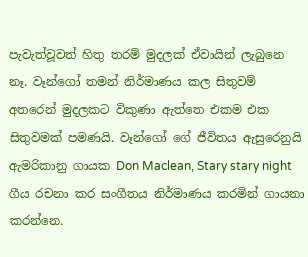පැවැත්වූවත් හිතු තරම් මුදලක් ඒවායින් ලැබුනෙ නෑ. වෑන්ගෝ තමන් නිර්මාණය කල සිතුවම් අතරෙන් මුදලකට විකුණා ඇත්තෙ එකම එක සිතුවමක් පමණයි. වෑන්ගෝ ගේ ජීවිතය ඇසුරෙනුයි ඇමරිකානු ගායක Don Maclean, Stary stary night ගීය රචනා කර සංගීතය නිර්මාණය කරමින් ගායනා කරන්නෙ.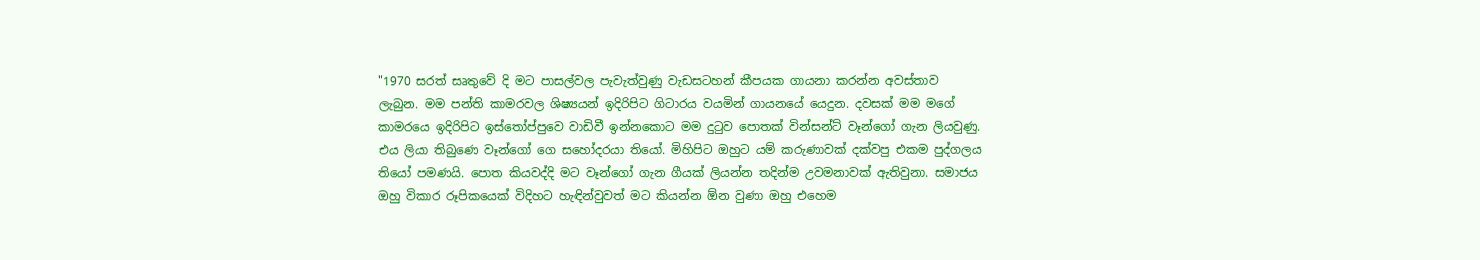"1970 සරත් සෘතුවේ දි මට පාසල්වල පැවැත්වුණු වැඩසටහන් කීපයක ගායනා කරන්න අවස්තාව ලැබුන. මම පන්ති කාමරවල ශිෂ්‍යයන් ඉදිරිපිට ගිටාරය වයමින් ගායනයේ යෙදුන. දවසක් මම මගේ කාමරයෙ ඉදිරිපිට ඉස්තෝප්පුවෙ වාඩිවී ඉන්නකොට මම දුටුව පොතක් වින්සන්ට් වෑන්ගෝ ගැන ලියවුණු. එය ලියා තිබුණෙ වෑන්ගෝ ගෙ සහෝදරයා තියෝ. මිහිපිට ඔහුට යම් කරුණාවක් දක්වපු එකම පුද්ගලය තියෝ පමණයි. පොත කියවද්දි මට වෑන්ගෝ ගැන ගීයක් ලියන්න තදින්ම උවමනාවක් ඇතිවුනා. සමාජය ඔහු විකාර රූපිකයෙක් විදිහට හැඳින්වුවත් මට කියන්න ඕන වුණා ඔහු එහෙම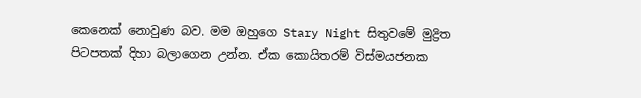කෙනෙක් නොවුණ බව. මම ඔහුගෙ Stary Night සිතුවමේ මුද්‍රිත පිටපතක් දිහා බලාගෙන උන්න. ඒක කොයිතරම් විස්මයජනක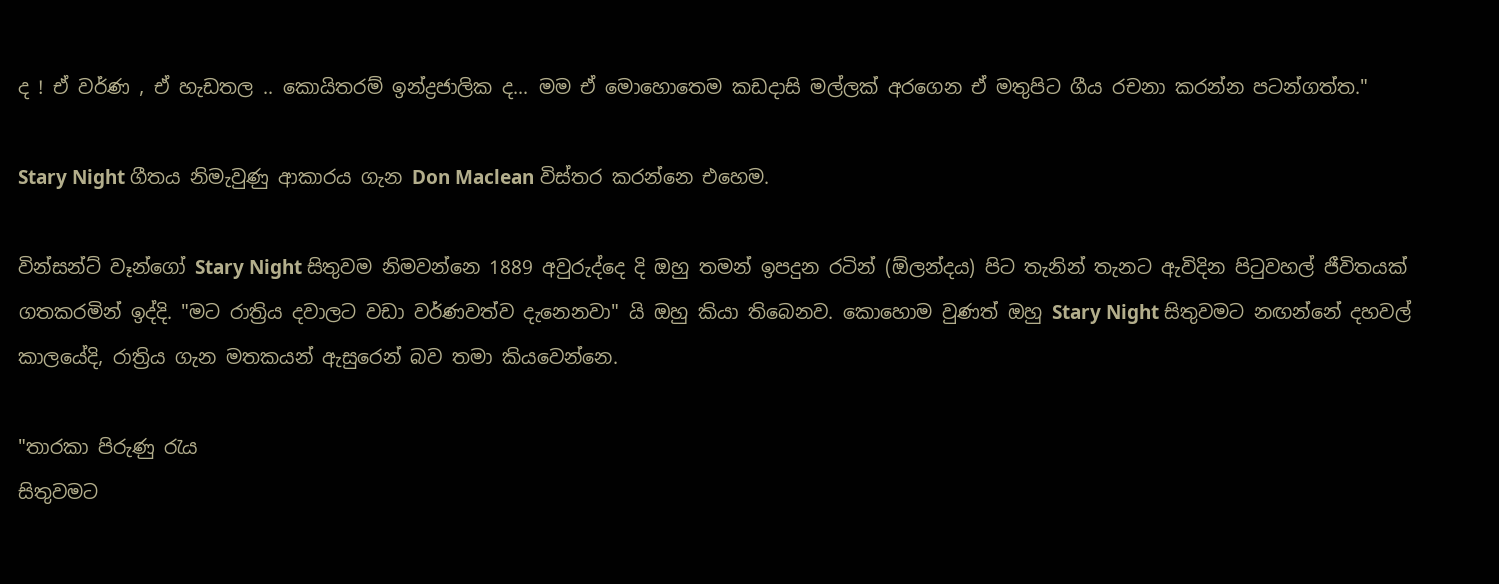ද ! ඒ වර්ණ , ඒ හැඩතල .. කොයිතරම් ඉන්ද්‍රජාලික ද... මම ඒ මොහොතෙම කඩදාසි මල්ලක් අරගෙන ඒ මතුපිට ගීය රචනා කරන්න පටන්ගත්ත."

Stary Night ගීතය නිමැවුණු ආකාරය ගැන Don Maclean විස්තර කරන්නෙ එහෙම.

වින්සන්ට් වෑන්ගෝ Stary Night සිතුවම නිමවන්නෙ 1889 අවුරුද්දෙ දි ඔහු තමන් ඉපදුන රටින් (ඕලන්දය) පිට තැනින් තැනට ඇවිදින පිටුවහල් ජීවිතයක් ගතකරමින් ඉද්දි. "මට රාත්‍රිය දවාලට වඩා වර්ණවත්ව දැනෙනවා" යි ඔහු කියා තිබෙනව. කොහොම වුණත් ඔහු Stary Night සිතුවමට නඟන්නේ දහවල් කාලයේදි, රාත්‍රිය ගැන මතකයන් ඇසුරෙන් බව තමා කියවෙන්නෙ.

"තාරකා පිරුණු රැය
සිතුවමට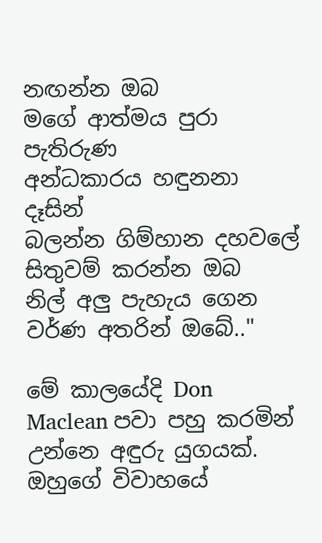නඟන්න ඔබ
මගේ ආත්මය පුරා පැතිරුණ
අන්ධකාරය හඳුනනා දෑසින්
බලන්න ගිම්හාන දහවලේ
සිතුවම් කරන්න ඔබ
නිල් අලු පැහැය ගෙන
වර්ණ අතරින් ඔබේ.."

මේ කාලයේදි Don Maclean පවා පහු කරමින් උන්නෙ අඳුරු යුගයක්. ඔහුගේ විවාහයේ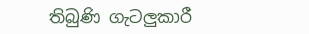තිබුණි ගැටලුකාරී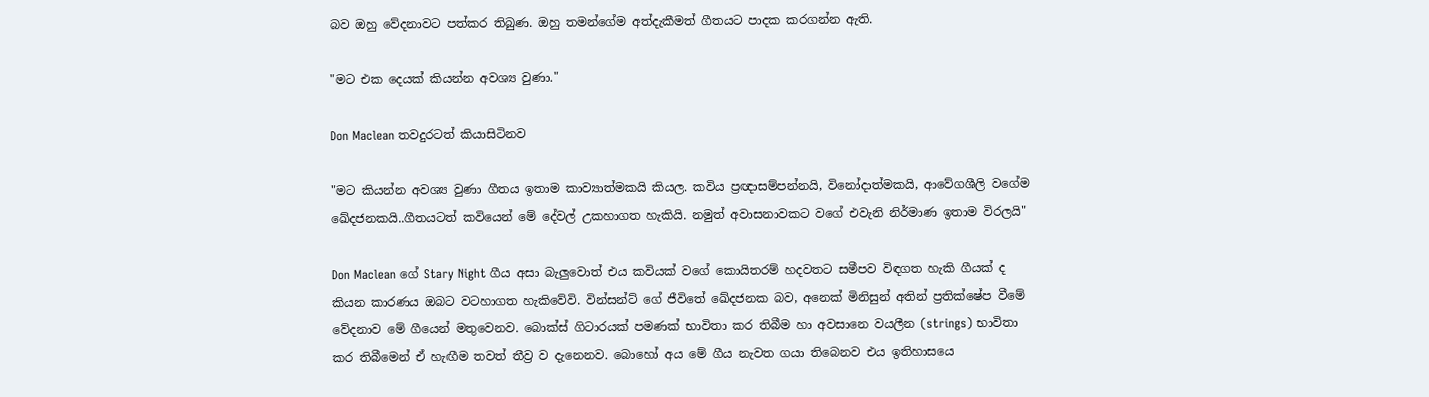බව ඔහු වේදනාවට පත්කර තිබුණ. ඔහු තමන්ගේම අත්දැකීමත් ගීතයට පාදක කරගන්න ඇති.

"මට එක දෙයක් කියන්න අවශ්‍ය වුණා."

Don Maclean තවදුරටත් කියාසිටිනව

"මට කියන්න අවශ්‍ය වුණා ගීතය ඉතාම කාව්‍යාත්මකයි කියල. කවිය ප්‍රඥාසම්පන්නයි, විනෝදාත්මකයි, ආවේගශීලි වගේම ඛේදජනකයි..ගීතයටත් කවියෙන් මේ දේවල් උකහාගත හැකියි. නමුත් අවාසනාවකට වගේ එවැනි නිර්මාණ ඉතාම විරලයි"

Don Maclean ගේ Stary Night ගීය අසා බැලුවොත් එය කවියක් වගේ කොයිතරම් හදවතට සමීපව විඳගත හැකි ගීයක් ද කියන කාරණය ඔබට වටහාගත හැකිවේවි. වින්සන්ට් ගේ ජීවිතේ ඛේදජනක බව, අනෙක් මිනිසුන් අතින් ප්‍රතික්ෂේප වීමේ වේදනාව මේ ගීයෙන් මතුවෙනව. බොක්ස් ගිටාරයක් පමණක් භාවිතා කර තිබීම හා අවසානෙ වයලීන (strings) භාවිතා කර තිබීමෙන් ඒ හැඟීම තවත් තීව්‍ර ව දැනෙනව. බොහෝ අය මේ ගීය නැවත ගයා තිබෙනව එය ඉතිහාසයෙ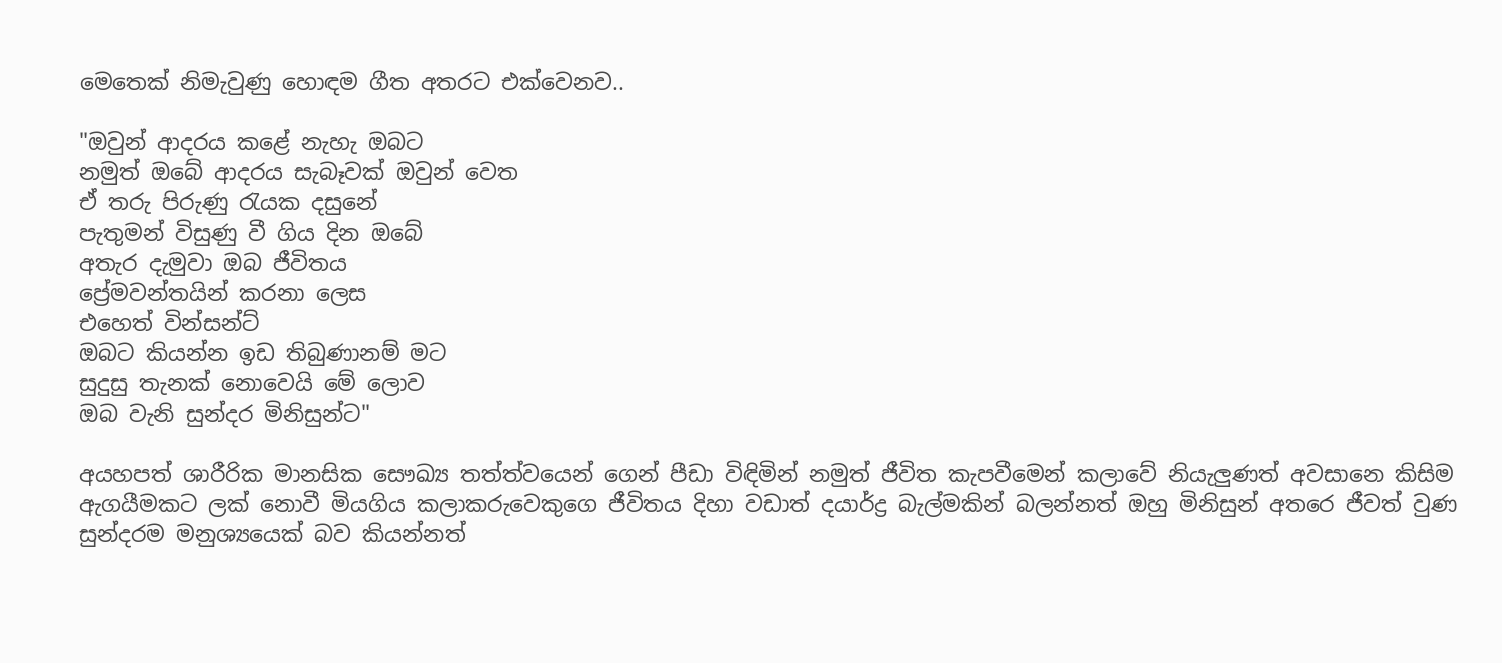මෙතෙක් නිමැවුණු හොඳම ගීත අතරට එක්වෙනව..

"ඔවුන් ආදරය කළේ නැහැ ඔබට
නමුත් ඔබේ ආදරය සැබෑවක් ඔවුන් වෙත
ඒ තරු පිරුණු රැයක දසුනේ
පැතුමන් විසුණු වී ගිය දින ඔබේ
අතැර දැමුවා ඔබ ජීවිතය
ප්‍රේමවන්තයින් කරනා ලෙස
එහෙත් වින්සන්ට්
ඔබට කියන්න ඉඩ තිබුණානම් මට
සුදුසු තැනක් නොවෙයි මේ ලොව
ඔබ වැනි සුන්දර මිනිසුන්ට"

අයහපත් ශාරීරික මානසික සෞඛ්‍ය තත්ත්වයෙන් ගෙන් පීඩා විඳිමින් නමුත් ජීවිත කැපවීමෙන් කලාවේ නියැලුණත් අවසානෙ කිසිම ඇගයීමකට ලක් නොවී මියගිය කලාකරුවෙකුගෙ ජීවිතය දිහා වඩාත් දයාර්ද්‍ර බැල්මකින් බලන්නත් ඔහු මිනිසුන් අතරෙ ජීවත් වුණ සුන්දරම මනුශ්‍යයෙක් බව කියන්නත්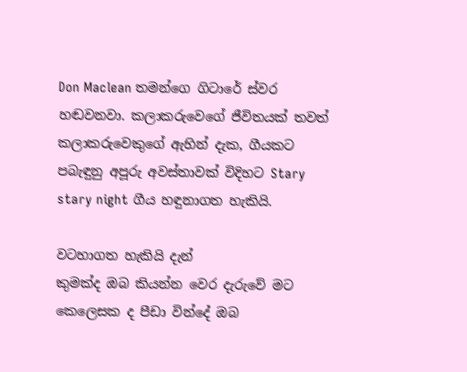Don Maclean තමන්ගෙ ගිටාරේ ස්වර හඬවනවා. කලාකරුවෙගේ ජීවිතයක් තවත් කලාකරුවෙකුගේ ඇහින් දැක, ගීයකට පබැඳුනු අපූරු අවස්තාවක් විදිහට Stary stary night ගීය හඳුනාගත හැකියි.

වටහාගත හැකියි දැන්
කුමක්ද ඔබ කියන්න වෙර දැරුවේ මට
කෙලෙසක ද පීඩා වින්දේ ඔබ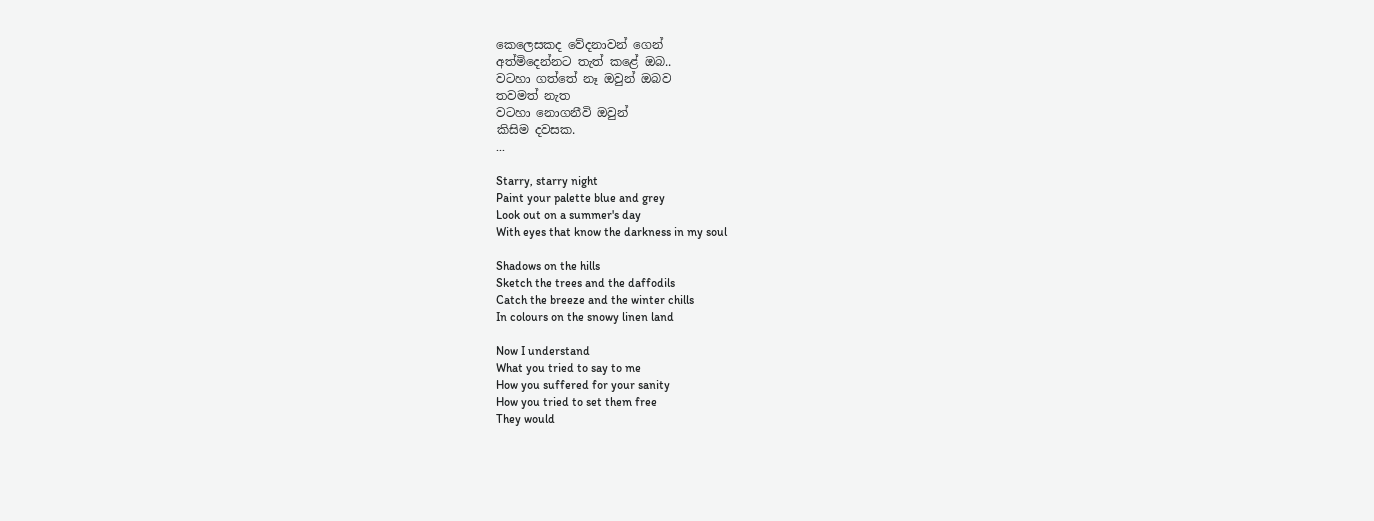කෙලෙසකද වේදනාවන් ගෙන්
අත්මිදෙන්නට තැත් කළේ ඔබ..
වටහා ගත්තේ නෑ ඔවුන් ඔබව
තවමත් නැත
වටහා නොගනීවි ඔවුන්
කිසිම දවසක.
...

Starry, starry night
Paint your palette blue and grey
Look out on a summer's day
With eyes that know the darkness in my soul

Shadows on the hills
Sketch the trees and the daffodils
Catch the breeze and the winter chills
In colours on the snowy linen land

Now I understand
What you tried to say to me
How you suffered for your sanity
How you tried to set them free
They would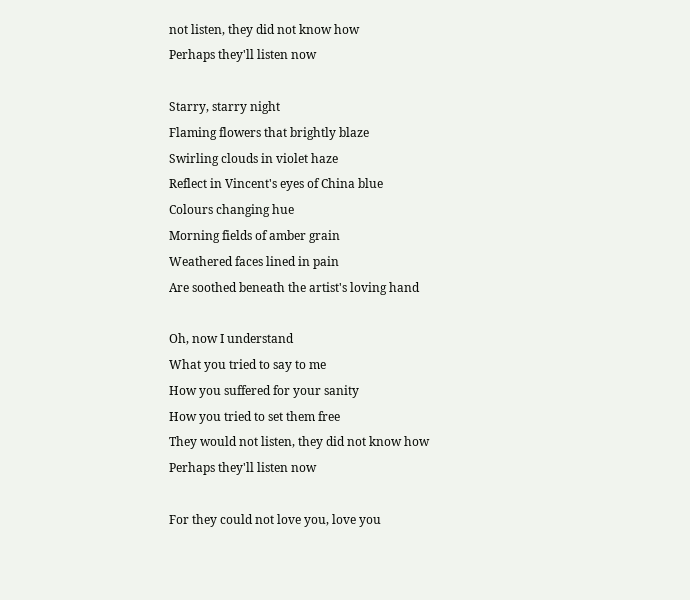not listen, they did not know how
Perhaps they'll listen now

Starry, starry night
Flaming flowers that brightly blaze
Swirling clouds in violet haze
Reflect in Vincent's eyes of China blue
Colours changing hue
Morning fields of amber grain
Weathered faces lined in pain
Are soothed beneath the artist's loving hand

Oh, now I understand
What you tried to say to me
How you suffered for your sanity
How you tried to set them free
They would not listen, they did not know how
Perhaps they'll listen now

For they could not love you, love you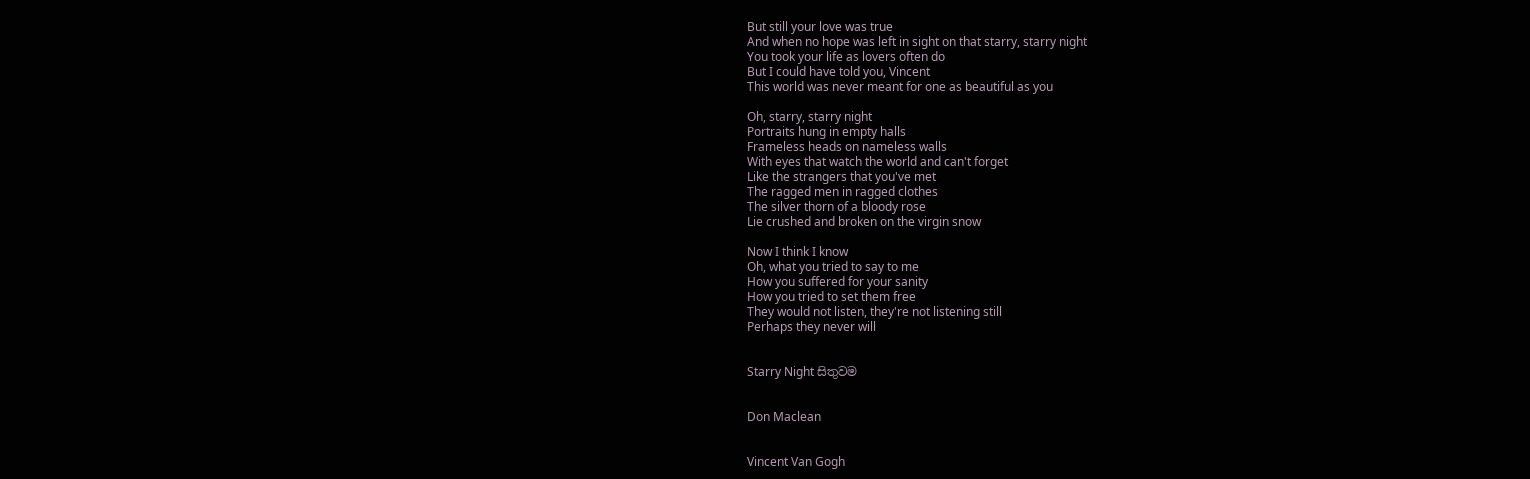But still your love was true
And when no hope was left in sight on that starry, starry night
You took your life as lovers often do
But I could have told you, Vincent
This world was never meant for one as beautiful as you

Oh, starry, starry night
Portraits hung in empty halls
Frameless heads on nameless walls
With eyes that watch the world and can't forget
Like the strangers that you've met
The ragged men in ragged clothes
The silver thorn of a bloody rose
Lie crushed and broken on the virgin snow

Now I think I know
Oh, what you tried to say to me
How you suffered for your sanity
How you tried to set them free
They would not listen, they're not listening still
Perhaps they never will


Starry Night සිතුවම


Don Maclean


Vincent Van Gogh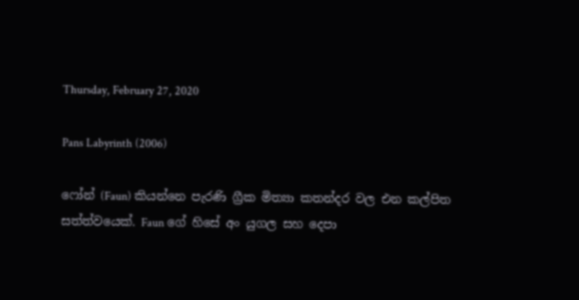Thursday, February 27, 2020

Pans Labyrinth (2006)

ෆෝන් (Faun) කියන්නෙ පැරණි ග්‍රීක මිත්‍යා කතන්දර වල එන කල්පිත සත්ත්වයෙක්. Faun ගේ හිසේ අං යුගල සහ දෙපා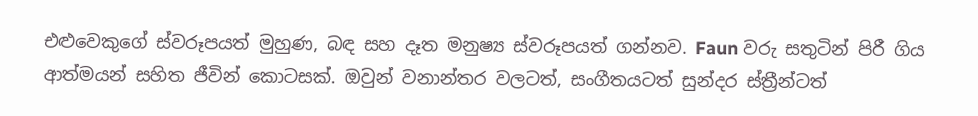එළුවෙකුගේ ස්වරූපයත් මුහුණ, බඳ සහ දෑත මනුෂ්‍ය ස්වරූපයත් ගන්නව. Faun වරු සතුටින් පිරී ගිය ආත්මයන් සහිත ජීවින් කොටසක්. ඔවුන් වනාන්තර වලටත්, සංගීතයටත් සුන්දර ස්ත්‍රීන්ටත්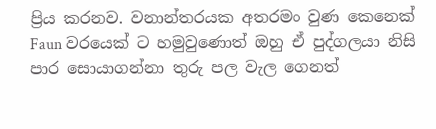ප්‍රිය කරනව. වනාන්තරයක අතරමං වුණ කෙනෙක් Faun වරයෙක් ට හමුවුණොත් ඔහු ඒ පුද්ගලයා නිසි පාර සොයාගන්නා තුරු පල වැල ගෙනත්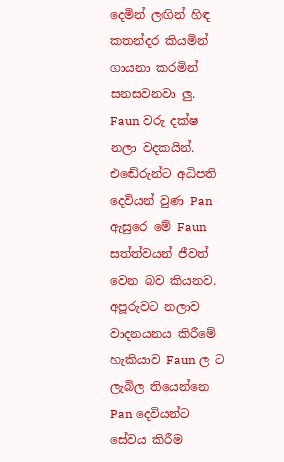දෙමින් ලඟින් හිඳ කතන්දර කියමින් ගායනා කරමින් සනසවනවා ලු. Faun වරු දක්ෂ නලා වදකයින්. එඬේරුන්ට අධිපති දෙවියන් වුණ Pan ඇසුරෙ මේ Faun සත්ත්වයන් ජීවත් වෙන බව කියනව. අපූරුවට නලාව වාදනයනය කිරීමේ හැකියාව Faun ල ට ලැබිල තියෙන්නෙ Pan දෙවියන්ට සේවය කිරීම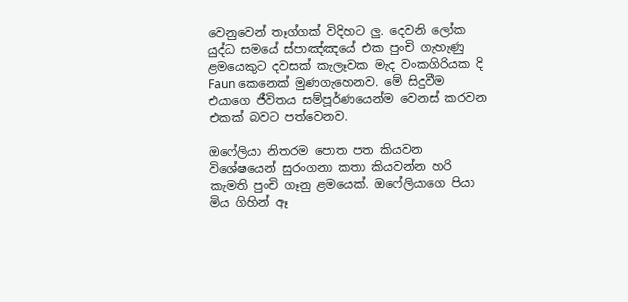වෙනුවෙන් තෑග්ගක් විදිහට ලු. දෙවනි ලෝක යුද්ධ සමයේ ස්පාඤ්ඤයේ එක පුංචි ගැහැණු ළමයෙකුට දවසක් කැලෑවක මැද වංකගිරියක දි Faun කෙනෙක් මුණගැහෙනව. මේ සිදුවීම එයාගෙ ජීවිතය සම්පූර්ණයෙන්ම වෙනස් කරවන එකක් බවට පත්වෙනව.

ඔෆේලියා නිතරම පොත පත කියවන විශේෂයෙන් සුරංගනා කතා කියවන්න හරි කැමති පුංචි ගෑනු ළමයෙක්. ඔෆේලියාගෙ පියා මිය ගිහින් ඈ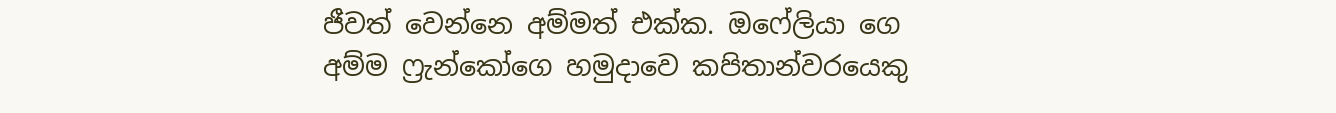ජීවත් වෙන්නෙ අම්මත් එක්ක. ඔෆේලියා ගෙ අම්ම ෆ්‍රැන්කෝගෙ හමුදාවෙ කපිතාන්වරයෙකු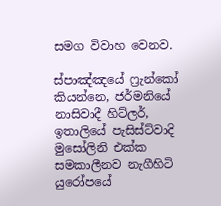සමග විවාහ වෙනව.

ස්පාඤ්ඤයේ ෆ්‍රැන්කෝ කියන්නෙ, ජර්මනියේ නාසිවාදී හිට්ලර්, ඉතාලියේ පැසිස්ට්වාදි මුසෝලිනි එක්ක සමකාලීනව නැගීහිටි යුරෝපයේ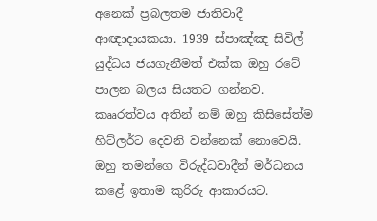අනෙක් ප්‍රබලතම ජාතිවාදී ආඥාදායකයා. 1939 ස්පාඤ්ඤ සිවිල් යුද්ධය ජයගැනීමත් එක්ක ඔහු රටේ පාලන බලය සියතට ගන්නව. කෲරත්වය අතින් නම් ඔහු කිසිසේත්ම හිට්ලර්ට දෙවනි වන්නෙක් නොවෙයි. ඔහු තමන්ගෙ විරුද්ධවාදීන් මර්ධනය කළේ ඉතාම කුරිරු ආකාරයට.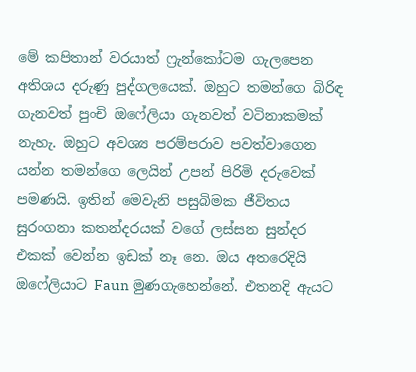මේ කපිතාන් වරයාත් ෆ්‍රැන්කෝටම ගැලපෙන අතිශය දරුණු පුද්ගලයෙක්. ඔහුට තමන්ගෙ බිරිඳ ගැනවත් පුංචි ඔෆේලියා ගැනවත් වටිනාකමක් නැහැ. ඔහුට අවශ්‍ය පරම්පරාව පවත්වාගෙන යන්න තමන්ගෙ ලෙයින් උපන් පිරිමි දරුවෙක් පමණයි. ඉතින් මෙවැනි පසුබිමක ජීවිතය සුරංගනා කතන්දරයක් වගේ ලස්සන සුන්දර එකක් වෙන්න ඉඩක් නෑ නෙ. ඔය අතරෙදියි ඔෆේලියාට Faun මුණගැහෙන්නේ. එතනදි ඇයට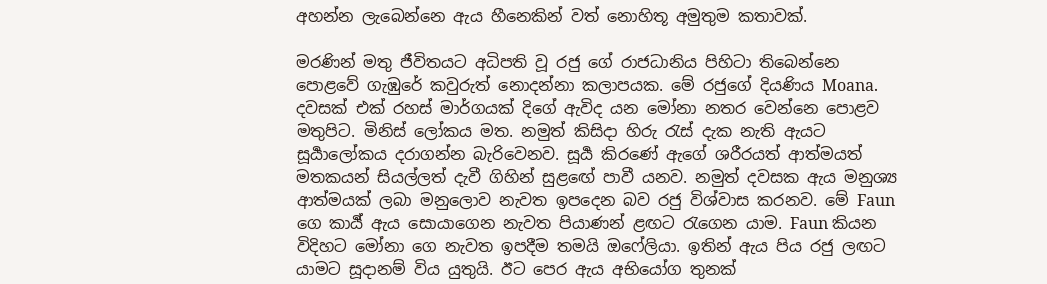අහන්න ලැබෙන්නෙ ඇය හීනෙකින් වත් නොහිතූ අමුතුම කතාවක්.

මරණින් මතු ජීවිතයට අධිපති වූ රජු ගේ රාජධානිය පිහිටා තිබෙන්නෙ පොළවේ ගැඹුරේ කවුරුත් නොදන්නා කලාපයක. මේ රජුගේ දියණිය Moana. දවසක් එක් රහස් මාර්ගයක් දිගේ ඇවිද යන මෝනා නතර වෙන්නෙ පොළව මතුපිට. මිනිස් ලෝකය මත. නමුත් කිසිදා හිරු රැස් දැක නැති ඇයට සූර්‍යාලෝකය දරාගන්න බැරිවෙනව. සූර්‍ය කිරණේ ඇගේ ශරීරයත් ආත්මයත් මතකයන් සියල්ලත් දැවී ගිහින් සුළඟේ පාවී යනව. නමුත් දවසක ඇය මනුශ්‍ය ආත්මයක් ලබා මනුලොව නැවත ඉපදෙන බව රජු විශ්වාස කරනව. මේ Faun ගෙ කාර්‍ය් ඇය සොයාගෙන නැවත පියාණන් ළඟට රැගෙන යාම. Faun කියන විදිහට මෝනා ගෙ නැවත ඉපදීම තමයි ඔෆේලියා. ඉතින් ඇය පිය රජු ලඟට යාමට සූදානම් විය යුතුයි. ඊට පෙර ඇය අභියෝග තුනක්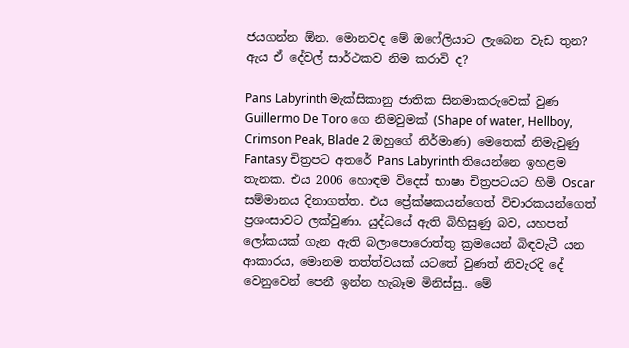ජයගන්න ඕන. මොනවද මේ ඔෆේලියාට ලැබෙන වැඩ තුන? ඇය ඒ දේවල් සාර්ථකව නිම කරාවි ද?

Pans Labyrinth මැක්සිකානු ජාතික සිනමාකරුවෙක් වුණ Guillermo De Toro ගෙ නිමවුමක් (Shape of water, Hellboy, Crimson Peak, Blade 2 ඔහුගේ නිර්මාණ) මෙතෙක් නිමැවුණු Fantasy චිත්‍රපට අතරේ Pans Labyrinth තියෙන්නෙ ඉහළම තැනක. එය 2006 හොඳම විදෙස් භාෂා චිත්‍රපටයට හිමි Oscar සම්මානය දිනාගත්ත. එය ප්‍රේක්ෂකයන්ගෙත් විචාරකයන්ගෙත් ප්‍රශංසාවට ලක්වුණා. යුද්ධයේ ඇති බිහිසුණු බව, යහපත් ලෝකයක් ගැන ඇති බලාපොරොත්තු ක්‍රමයෙන් බිඳවැටී යන ආකාරය, මොනම තත්ත්වයක් යටතේ වුණත් නිවැරදි දේ වෙනුවෙන් පෙනී ඉන්න හැබෑම මිනිස්සු.. මේ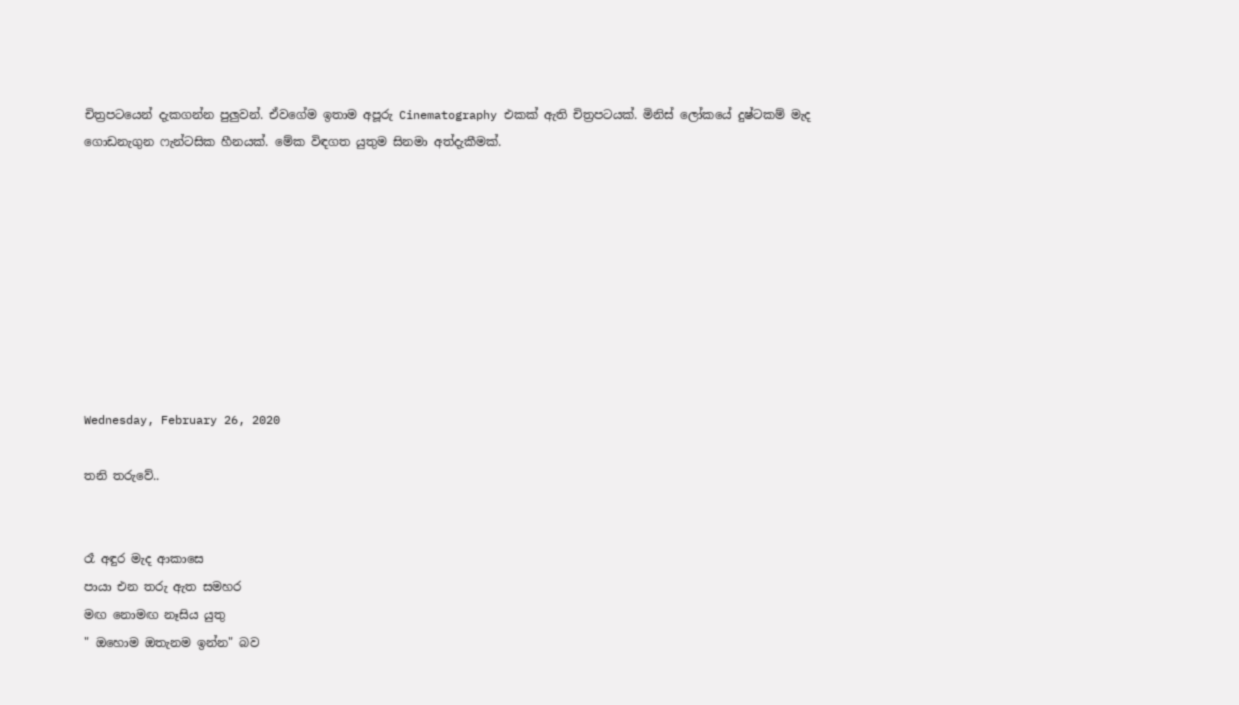චිත්‍රපටයෙන් දැකගන්න පුලුවන්. ඒවගේම ඉතාම අපූරු Cinematography එකක් ඇති චිත්‍රපටයක්. මිනිස් ලෝකයේ දුෂ්ටකම් මැද ගොඩනැගුන ෆැන්ටසික හීනයක්. මේක විඳගත යුතුම සිනමා අත්දැකීමක්.









Wednesday, February 26, 2020

තනි තරුවේ..


රෑ අඳුර මැද ආකාසෙ
පායා එන තරු ඇත සමහර
මඟ නොමඟ නෑසිය යුතු
" ඔහොම ඔතැනම ඉන්න" බව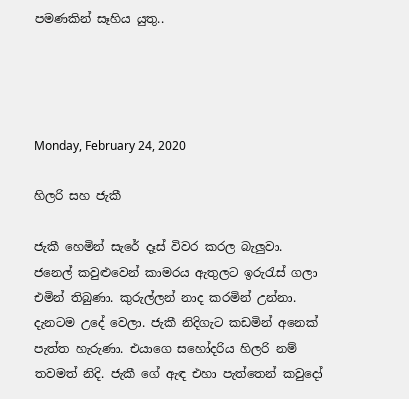පමණකින් සෑහිය යුතු..




Monday, February 24, 2020

හිලරි සහ ජැකී

ජැකී හෙමින් සැරේ දෑස් විවර කරල බැලුවා. ජනෙල් කවුළුවෙන් කාමරය ඇතුලට ඉරුරැස් ගලා එමින් තිබුණා. කුරුල්ලන් නාද කරමින් උන්නා. දැනටම උදේ වෙලා. ජැකී නිදිගැට කඩමින් අනෙක් පැත්ත හැරුණා. එයාගෙ සහෝදරිය හිලරි නම් තවමත් නිදි. ජැකී ගේ ඇඳ එහා පැත්තෙන් කවුදෝ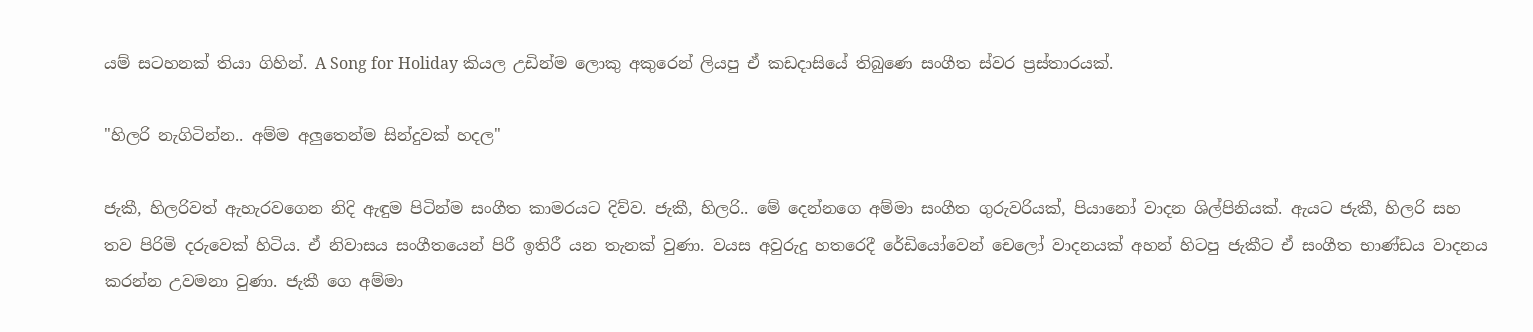යම් සටහනක් තියා ගිහින්. A Song for Holiday කියල උඩින්ම ලොකු අකුරෙන් ලියපු ඒ කඩදාසියේ තිබුණෙ සංගීත ස්වර ප්‍රස්තාරයක්.

"හිලරි නැගිටින්න.. අම්ම අලුතෙන්ම සින්දුවක් හදල"

ජැකී, හිලරිවත් ඇහැරවගෙන නිදි ඇඳුම පිටින්ම සංගීත කාමරයට දිව්ව. ජැකී, හිලරි.. මේ දෙන්නගෙ අම්මා සංගීත ගුරුවරියක්, පියානෝ වාදන ශිල්පිනියක්. ඇයට ජැකී, හිලරි සහ තව පිරිමි දරුවෙක් හිටිය. ඒ නිවාසය සංගීතයෙන් පිරී ඉතිරී යන තැනක් වුණා. වයස අවුරුදු හතරෙදී රේඩියෝවෙන් චෙලෝ වාදනයක් අහන් හිටපු ජැකීට ඒ සංගීත භාණ්ඩය වාදනය කරන්න උවමනා වුණා. ජැකී ගෙ අම්මා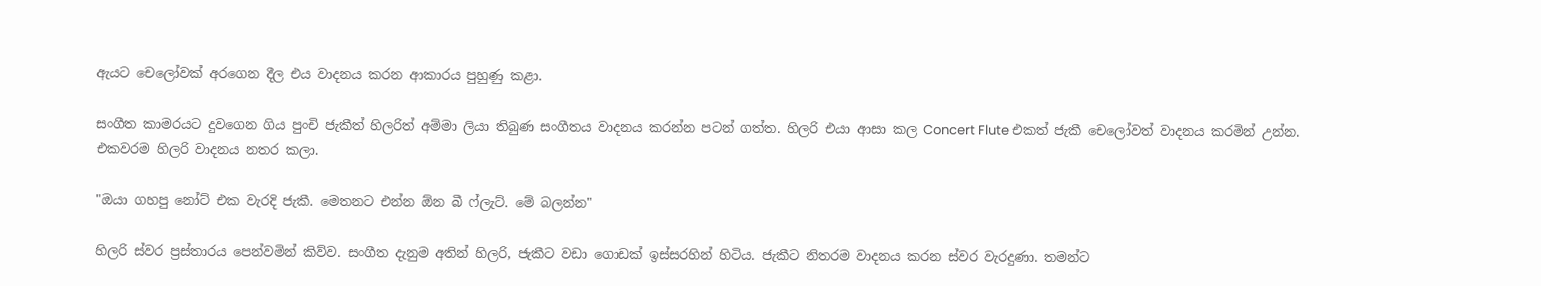ඇයට චෙලෝවක් අරගෙන දීල එය වාදනය කරන ආකාරය පුහුණු කළා.

සංගීත කාමරයට දුවගෙන ගිය පුංචි ජැකීත් හිලරිත් අම්මා ලියා තිබුණ සංගීතය වාදනය කරන්න පටන් ගත්ත. හිලරි එයා ආසා කල Concert Flute එකත් ජැකී චෙලෝවත් වාදනය කරමින් උන්න. එකවරම හිලරි වාදනය නතර කලා.

"ඔයා ගහපු නෝට් එක වැරදි ජැකී. මෙතනට එන්න ඕන බී ෆ්ලැට්. මේ බලන්න"

හිලරි ස්වර ප්‍රස්තාරය පෙන්වමින් කිව්ව. සංගීත දැනුම අතින් හිලරි, ජැකීට වඩා ගොඩක් ඉස්සරහින් හිටිය. ජැකීට නිතරම වාදනය කරන ස්වර වැරදුණා. තමන්ට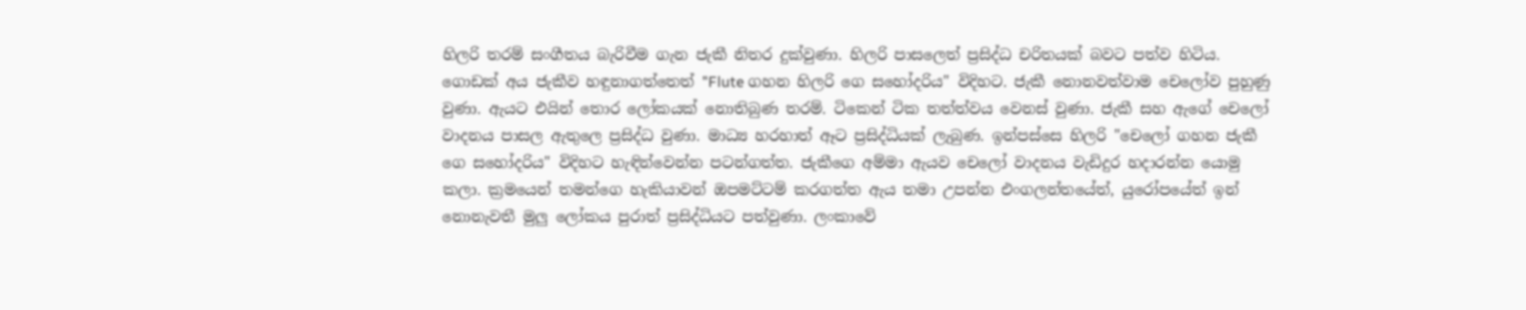හිලරි තරම් සංගීතය බැරිවීම ගැන ජැකී නිතර දුක්වුණා. හිලරි පාසලෙත් ප්‍රසිද්ධ චරිතයක් බවට පත්ව හිටිය. ගොඩක් අය ජැකීව හඳුනාගත්තෙත් "Flute ගහන හිලරි ගෙ සහෝදරිය" විදිහට. ජැකී නොනවත්වාම චෙලෝව පුහුණු වුණා. ඇයට එයින් තොර ලෝකයක් නොතිබුණ තරම්. ටිකෙන් ටික තත්ත්වය වෙනස් වුණා. ජැකී සහ ඇගේ චෙලෝ වාදනය පාසල ඇතුලෙ ප්‍රසිද්ධ වුණා. මාධ්‍ය හරහාත් ඈට ප්‍රසිද්ධියක් ලැබුණ. ඉන්පස්සෙ හිලරි "චෙලෝ ගහන ජැකී ගෙ සහෝදරිය" විදිහට හැඳින්වෙන්න පටන්ගත්ත. ජැකීගෙ අම්මා ඇයව චෙලෝ වාදනය වැඩිදුර හදාරන්න යොමු කලා. ක්‍රමයෙන් තමන්ගෙ හැකියාවන් ඔපමට්ටම් කරගත්ත ඇය තමා උපන්න එංගලන්තයේත්, යුරෝපයේත් ඉන් නොනැවතී මුලු ලෝකය පුරාත් ප්‍රසිද්ධියට පත්වුණා. ලංකාවේ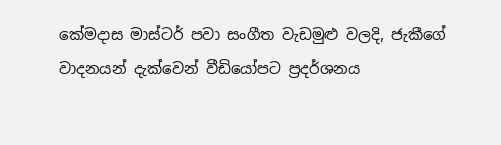කේමදාස මාස්ටර් පවා සංගීත වැඩමුළු වලදි, ජැකීගේ වාදනයන් දැක්වෙන් වීඩියෝපට ප්‍රදර්ශනය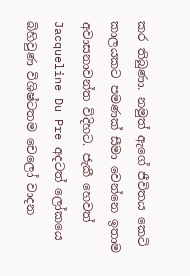කර තිබුණා. නමුත් ඇගේ ජීවිතය කෙටි කාලයකට පමණක් සීමා වෙන්නෙ ඉතාම අවාසනාවන්ත විදිහට. ජැකී හෙවත් Jacqueline Du Pre අදටත් ලෝකයෙ බිහිවුණ විශිෂ්ටතම චෙලෝ වාදන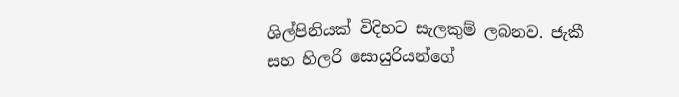ශිල්පිනියක් විදිහට සැලකුම් ලබනව. ජැකී සහ හිලරි සොයුරියන්ගේ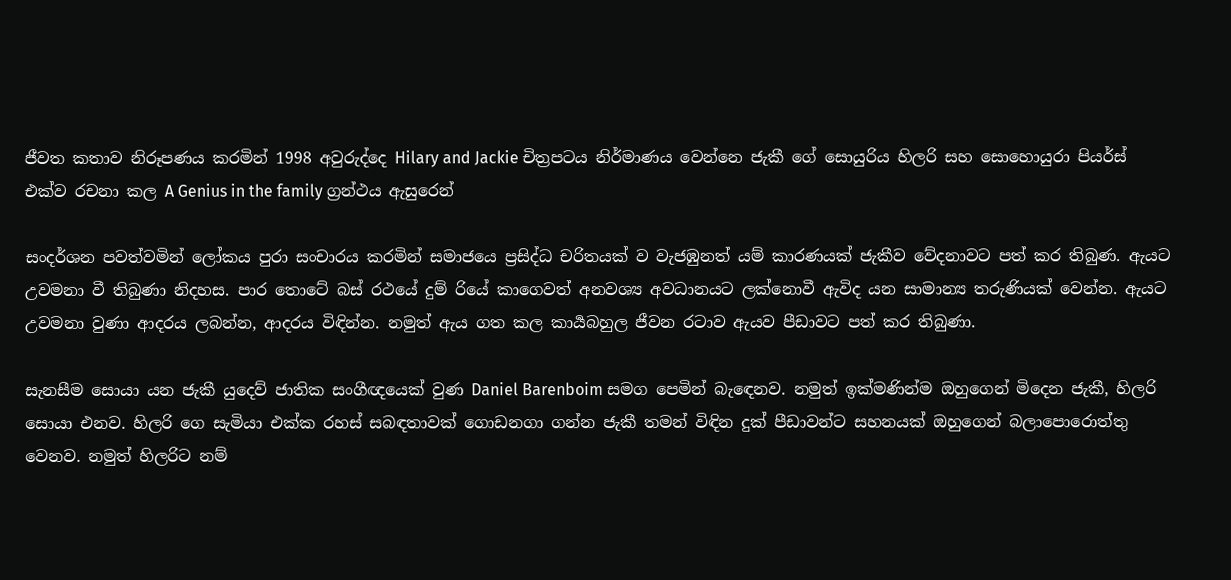ජීවත කතාව නිරූපණය කරමින් 1998 අවුරුද්දෙ Hilary and Jackie චිත්‍රපටය නිර්මාණය වෙන්නෙ ජැකී ගේ සොයුරිය හිලරි සහ සොහොයුරා පියර්ස් එක්ව රචනා කල A Genius in the family ග්‍රන්ථය ඇසුරෙන්

සංදර්ශන පවත්වමින් ලෝකය පුරා සංචාරය කරමින් සමාජයෙ ප්‍රසිද්ධ චරිතයක් ව වැජඹුනත් යම් කාරණයක් ජැකීව වේදනාවට පත් කර තිබුණ. ඇයට උවමනා වී තිබුණා නිදහස. පාර තොටේ බස් රථයේ දුම්‍ රියේ කාගෙවත් අනවශ්‍ය අවධානයට ලක්නොවී ඇවිද යන සාමාන්‍ය තරුණියක් වෙන්න. ඇයට උවමනා වුණා ආදරය ලබන්න, ආදරය විඳින්න. නමුත් ඇය ගත කල කාර්‍යබහුල ජීවන රටාව ඇයව පීඩාවට පත් කර තිබුණා.

සැනසීම සොයා යන ජැකී යුදෙව් ජාතික සංගීඥයෙක් වුණ Daniel Barenboim සමග පෙමින් බැඳෙනව. නමුත් ඉක්මණින්ම ඔහුගෙන් මිදෙන ජැකී, හිලරි සොයා එනව. හිලරි ගෙ සැමියා එක්ක රහස් සබඳතාවක් ගොඩනගා ගන්න ජැකී තමන් විඳින දුක් පීඩාවන්ට සහනයක් ඔහුගෙන් බලාපොරොත්තු වෙනව. නමුත් හිලරිට නම්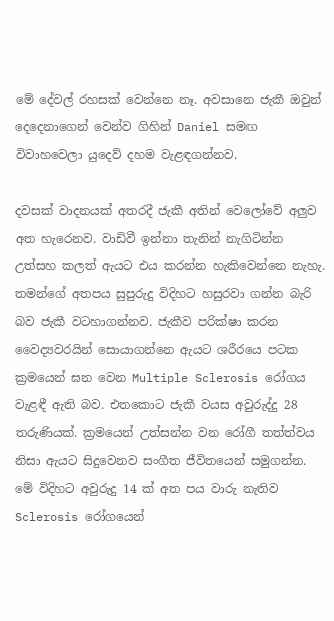මේ දේවල් රහසක් වෙන්නෙ නෑ. අවසානෙ ජැකී ඔවුන් දෙදෙනාගෙන් වෙන්ව ගිහින් Daniel සමඟ විවාහවෙලා යුදෙව් දහම වැළඳගන්නව.

දවසක් වාදනයක් අතරදී ජැකී අතින් වෙලෝවේ අලුව අත හැරෙනව. වාඩිවී ඉන්නා තැනින් නැගිටින්න උත්සහ කලත් ඇයට එය කරන්න හැකිවෙන්නෙ නැහැ. තමන්ගේ අතපය සුපුරුදු විදිහට හසුරවා ගන්න බැරි බව ජැකී වටහාගන්නව. ජැකීව පරික්ෂා කරන වෛද්‍යවරයින් සොයාගන්නෙ ඇයට ශරීරයෙ පටක ක්‍රමයෙන් ඝන වෙන Multiple Sclerosis රෝගය වැළඳී ඇති බව. එතකොට ජැකී වයස අවුරුද්දු 28 තරුණියක්. ක්‍රමයෙන් උත්සන්න වන රෝගී තත්ත්වය නිසා ඇයට සිදුවෙනව සංගීත ජීවිතයෙන් සමුගන්න. මේ විදිහට අවුරුදු 14 ක් අත පය වාරු නැතිව Sclerosis රෝගයෙන්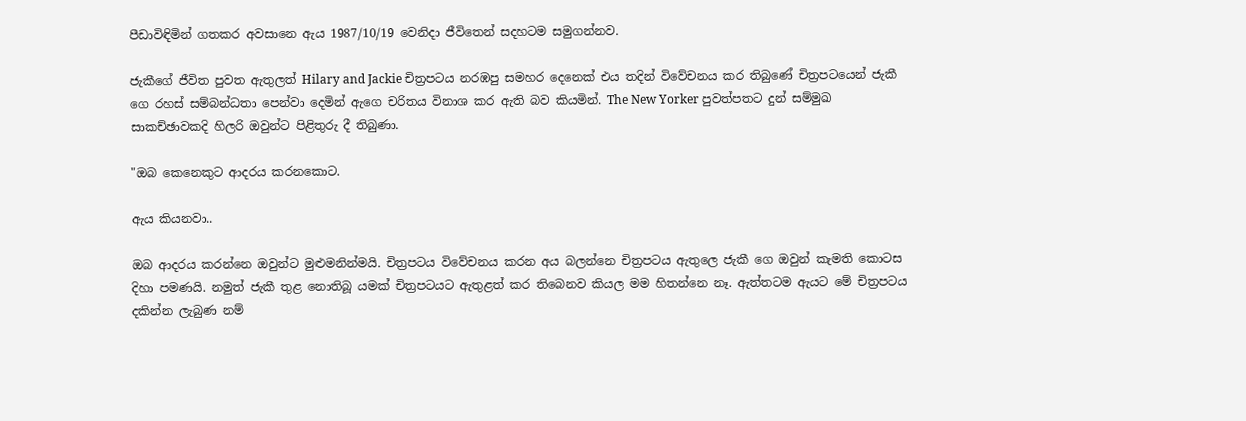පීඩාවිඳිමින් ගතකර අවසානෙ ඇය 1987/10/19 වෙනිදා ජීවිතෙන් සදහටම සමුගන්නව.

ජැකීගේ ජීවිත පුවත ඇතුලත් Hilary and Jackie චිත්‍රපටය නරඹපු සමහර දෙනෙක් එය තදින් විවේචනය කර තිබුණේ චිත්‍රපටයෙන් ජැකී ගෙ රහස් සම්බන්ධතා පෙන්වා දෙමින් ඇගෙ චරිතය විනාශ කර ඇති බව කියමින්. The New Yorker පුවත්පතට දුන් සම්මුඛ සාකච්ඡාවකදි හිලරි ඔවුන්ට පිළිතුරු දී තිබුණා.

"ඔබ කෙනෙකුට ආදරය කරනකොට.

ඇය කියනවා..

ඔබ ආදරය කරන්නෙ ඔවුන්ට මුළුමනින්මයි. චිත්‍රපටය විවේචනය කරන අය බලන්නෙ චිත්‍රපටය ඇතුලෙ ජැකී ගෙ ඔවුන් කැමති කොටස දිහා පමණයි. නමුත් ජැකී තුළ නොතිබූ යමක් චිත්‍රපටයට ඇතුළත් කර තිබෙනව කියල මම හිතන්නෙ නෑ. ඇත්තටම ඇයට මේ චිත්‍රපටය දකින්න ලැබුණ නම්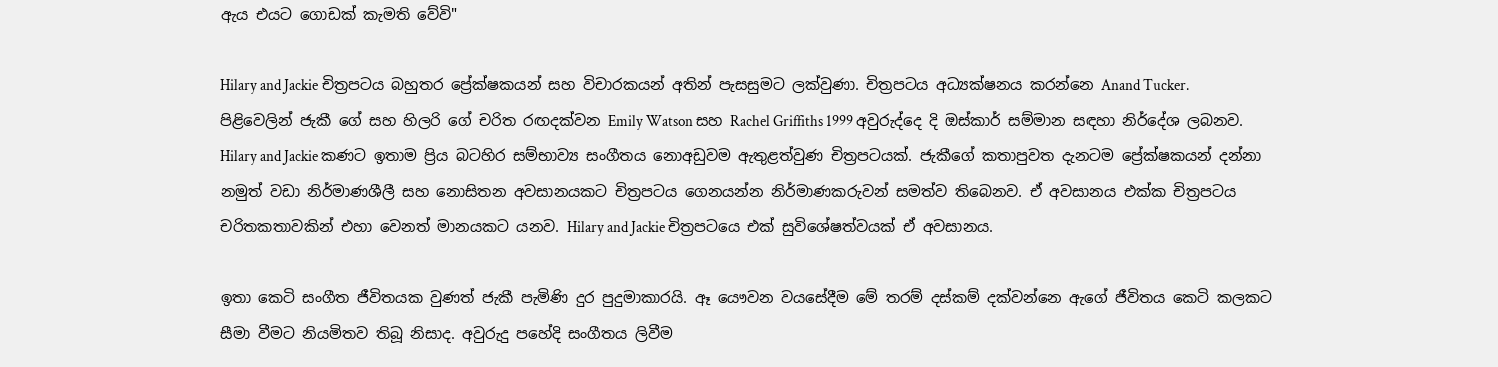ඇය එයට ගොඩක් කැමති වේවි"

Hilary and Jackie චිත්‍රපටය බහුතර ප්‍රේක්ෂකයන් සහ විචාරකයන් අතින් පැසසුමට ලක්වුණා. චිත්‍රපටය අධ්‍යක්ෂනය කරන්නෙ Anand Tucker. පිළිවෙලින් ජැකී ගේ සහ හිලරි ගේ චරිත රඟදක්වන Emily Watson සහ Rachel Griffiths 1999 අවුරුද්දෙ දි ඔස්කාර් සම්මාන සඳහා නිර්දේශ ලබනව. Hilary and Jackie කණට ඉතාම ප්‍රිය බටහිර සම්භාව්‍ය සංගීතය නොඅඩුවම ඇතුළත්වුණ චිත්‍රපටයක්. ජැකීගේ කතාපුවත දැනටම ප්‍රේක්ෂකයන් දන්නා නමුත් වඩා නිර්මාණශීලී සහ නොසිතන අවසානයකට චිත්‍රපටය ගෙනයන්න නිර්මාණකරුවන් සමත්ව තිබෙනව. ඒ අවසානය එක්ක චිත්‍රපටය චරිතකතාවකින් එහා වෙනත් මානයකට යනව. Hilary and Jackie චිත්‍රපටයෙ එක් සුවිශේෂත්වයක් ඒ අවසානය.

ඉතා කෙටි සංගීත ජීවිතයක වුණත් ජැකී පැමිණි දුර පුදුමාකාරයි. ඈ යෞවන වයසේදීම මේ තරම් දස්කම් දක්වන්නෙ ඇගේ ජීවිතය කෙටි කලකට සීමා වීමට නියමිතව තිබූ නිසාද. අවුරුදු පහේදි සංගීතය ලිවීම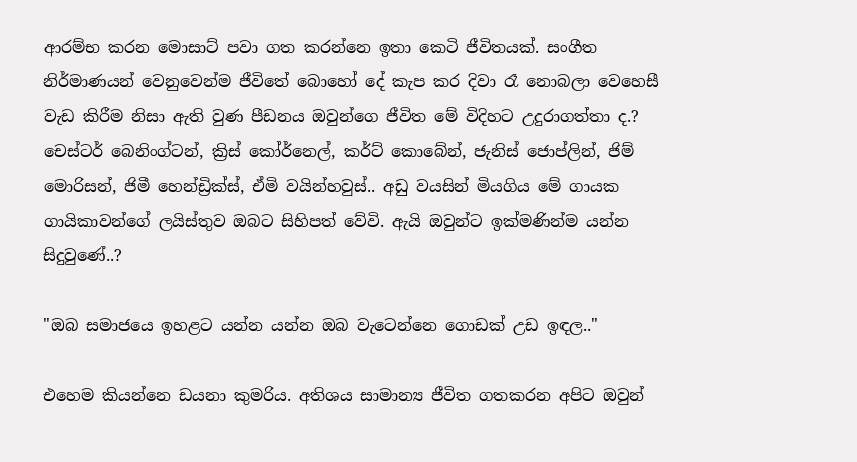ආරම්භ කරන මොසාට් පවා ගත කරන්නෙ ඉතා කෙටි ජීවිතයක්. සංගීත නිර්මාණයන් වෙනුවෙන්ම ජීවිතේ බොහෝ දේ කැප කර දිවා රෑ නොබලා වෙහෙසී වැඩ කිරීම නිසා ඇති වුණ පීඩනය ඔවුන්ගෙ ජීවිත මේ විදිහට උදුරාගත්තා ද.? චෙස්ටර් බෙනිංග්ටන්, ක්‍රිස් කෝර්නෙල්, කර්ට් කොබේන්, ජැනිස් ජොප්ලින්, ජිම් මොරිසන්, ජිමී හෙන්ඩ්‍රික්ස්, ඒමි වයින්හවුස්.. අඩු වයසින් මියගිය මේ ගායක ගායිකාවන්ගේ ලයිස්තුව ඔබට සිහිපත් වේවි. ඇයි ඔවුන්ට ඉක්මණින්ම යන්න සිදුවුණේ..?

"ඔබ සමාජයෙ ඉහළට යන්න යන්න ඔබ වැටෙන්නෙ ගොඩක් උඩ ඉඳල.."

එහෙම කියන්නෙ ඩයනා කුමරිය. අතිශය සාමාන්‍ය ජීවිත ගතකරන අපිට ඔවුන්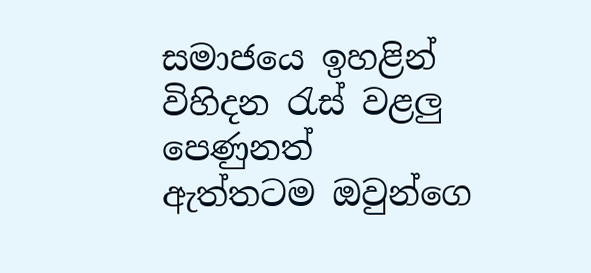සමාජයෙ ඉහළින් විහිදන රැස් වළලු පෙණුනත් ඇත්තටම ඔවුන්ගෙ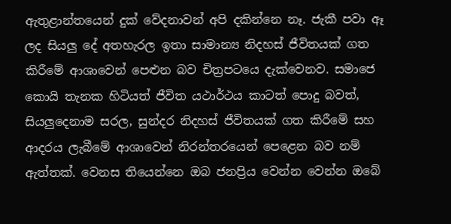ඇතුළාන්තයෙන් දුක් වේදනාවන් අපි දකින්නෙ නෑ. ජැකී පවා ඈ ලද සියලු දේ අතහැරල ඉතා සාමාන්‍ය නිදහස් ජීවිතයක් ගත කිරීමේ ආශාවෙන් පෙළුන බව චිත්‍රපටයෙ දැක්වෙනව. සමාජෙ කොයි තැනක හිටියත් ජීවිත යථාර්ථය කාටත් පොදු බවත්, සියලුදෙනාම සරල, සුන්දර නිදහස් ජීවිතයක් ගත කිරීමේ සහ ආදරය ලැබීමේ ආශාවෙන් නිරන්තරයෙන් පෙළෙන බව නම් ඇත්‍තක්. වෙනස තියෙන්නෙ ඔබ ජනප්‍රිය වෙන්න වෙන්න ඔබේ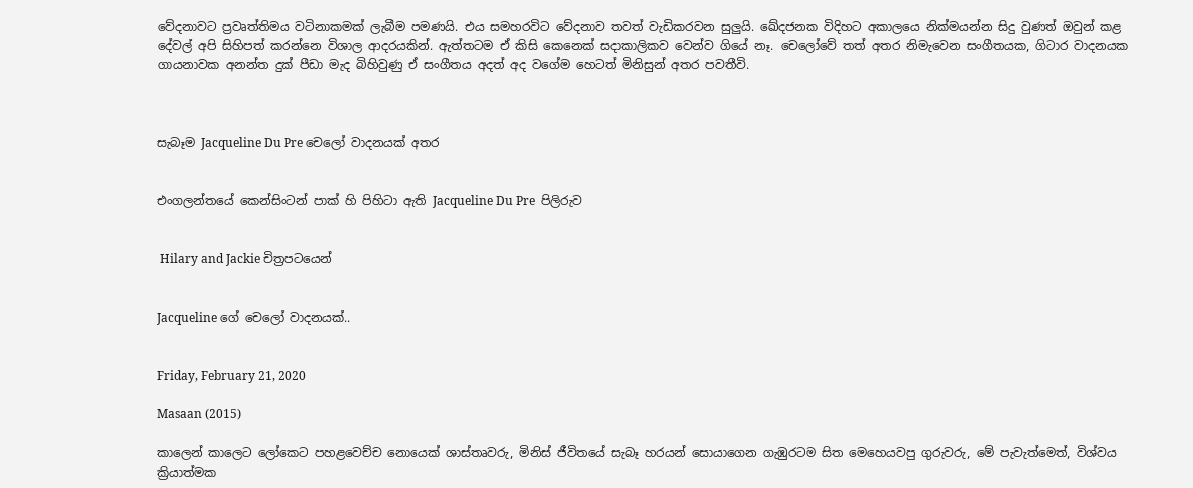වේදනාවට ප්‍රවෘත්තිමය වටිනාකමක් ලැබීම පමණයි. එය සමහරවිට වේදනාව තවත් වැඩිකරවන සුලුයි. ඛේදජනක විදිහට අකාලයෙ නික්මයන්න සිදු වුණත් ඔවුන් කළ දේවල් අපි සිහිපත් කරන්නෙ විශාල ආදරයකින්. ඇත්තටම ඒ කිසි කෙනෙක් සදාකාලිකව වෙන්ව ගියේ නෑ. චෙලෝවේ තත් අතර නිමැවෙන සංගීතයක, ගිටාර වාදනයක ගායනාවක අනන්ත දුක් පීඩා මැද බිහිවුණු ඒ සංගීතය අදත් අද වගේම හෙටත් මිනිසුන් අතර පවතීවි.



සැබෑම Jacqueline Du Pre චෙලෝ වාදනයක් අතර


එංගලන්තයේ කෙන්සිංටන් පාක් හි පිහිටා ඇති Jacqueline Du Pre  පිලිරුව


 Hilary and Jackie චිත්‍රපටයෙන්


Jacqueline ගේ චෙලෝ වාදනයක්..


Friday, February 21, 2020

Masaan (2015)

කාලෙන් කාලෙට ලෝකෙට පහළවෙච්ච නොයෙක් ශාස්තෘවරු, මිනිස් ජීවිතයේ සැබෑ හරයන් සොයාගෙන ගැඹුරටම සිත මෙහෙයවපු ගුරුවරු, මේ පැවැත්මෙත්, විශ්වය ක්‍රියාත්මක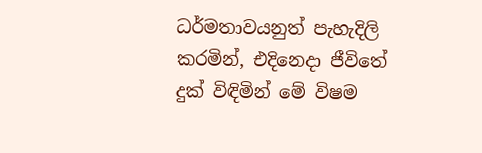ධර්මතාවයනුත් පැහැදිලි කරමින්, එදිනෙදා ජීවිතේ දුක් විඳිමින් මේ විෂම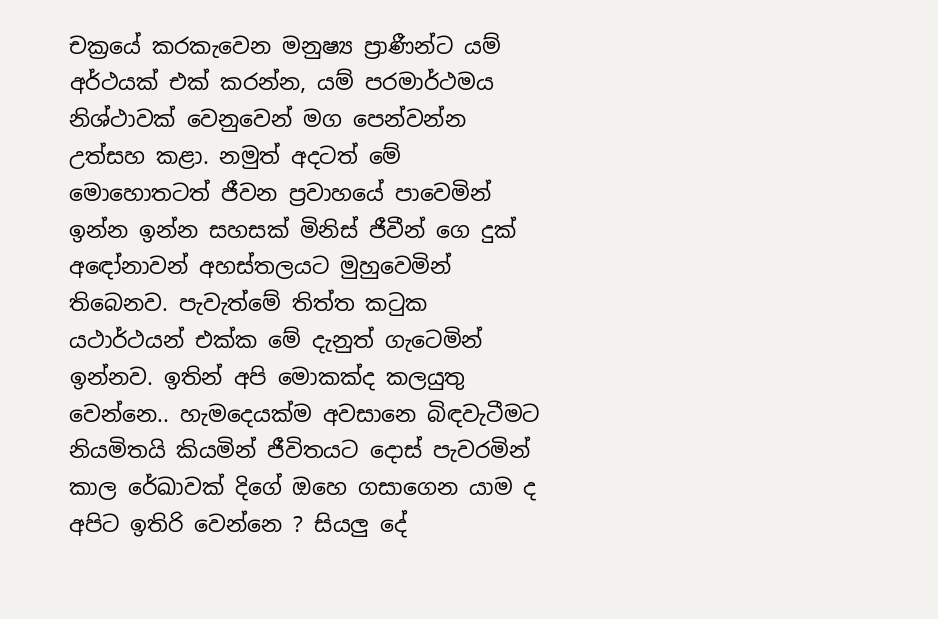චක්‍රයේ කරකැවෙන මනුෂ්‍ය ප්‍රාණීන්ට යම් අර්ථයක් එක් කරන්න, යම් පරමාර්ථමය නිශ්ථාවක් වෙනුවෙන් මග පෙන්වන්න උත්සහ කළා. නමුත් අදටත් මේ මොහොතටත් ජීවන ප්‍රවාහයේ පාවෙමින් ඉන්න ඉන්න සහසක් මිනිස් ජීවීන් ගෙ දුක් අඳෝනාවන් අහස්තලයට මුහුවෙමින් තිබෙනව. පැවැත්මේ තිත්ත කටුක යථාර්ථයන් එක්ක මේ දැනුත් ගැටෙමින් ඉන්නව. ඉතින් අපි මොකක්ද කලයුතු වෙන්නෙ.. හැමදෙයක්ම අවසානෙ බිඳවැටීමට නියමිතයි කියමින් ජීවිතයට දොස් පැවරමින් කාල රේඛාවක් දිගේ ඔහෙ ගසාගෙන යාම ද අපිට ඉතිරි වෙන්නෙ ? සියලු දේ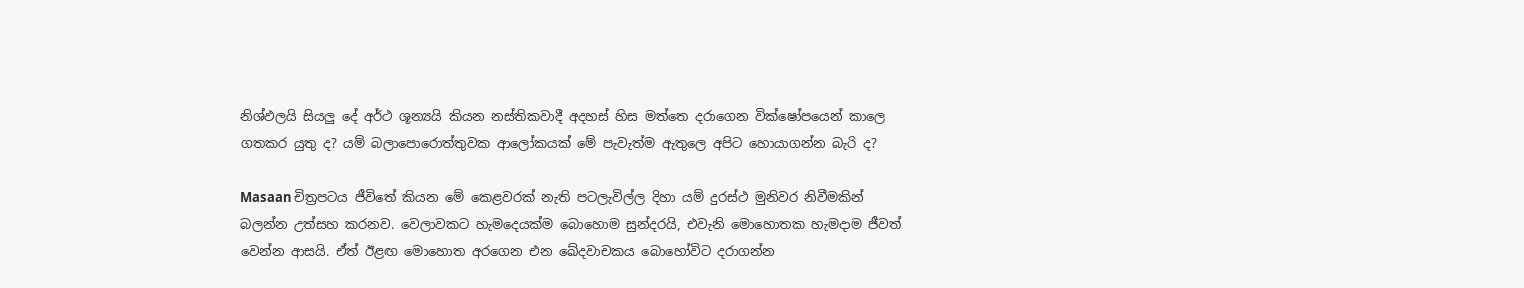නිශ්ඵලයි සියලු දේ අර්ථ ශූන්‍යයි කියන නස්තිකවාදී අදහස් හිස මත්තෙ දරාගෙන වික්ෂෝපයෙන් කාලෙ ගතකර යුතු ද? යම් බලාපොරොත්තුවක ආලෝකයක් මේ පැවැත්ම ඇතුලෙ අපිට හොයාගන්න බැරි ද?

Masaan චිත්‍රපටය ජීවිතේ කියන මේ කෙළවරක් නැති පටලැවිල්ල දිහා යම් දුරස්ථ මුනිවර නිවීමකින් බලන්න උත්සහ කරනව. වෙලාවකට හැමදෙයක්ම බොහොම සුන්දරයි, එවැනි මොහොතක හැමදාම ජීවත් වෙන්න ආසයි. ඒත් ඊළඟ මොහොත අරගෙන එන ඛේදවාචකය බොහෝවිට දරාගන්න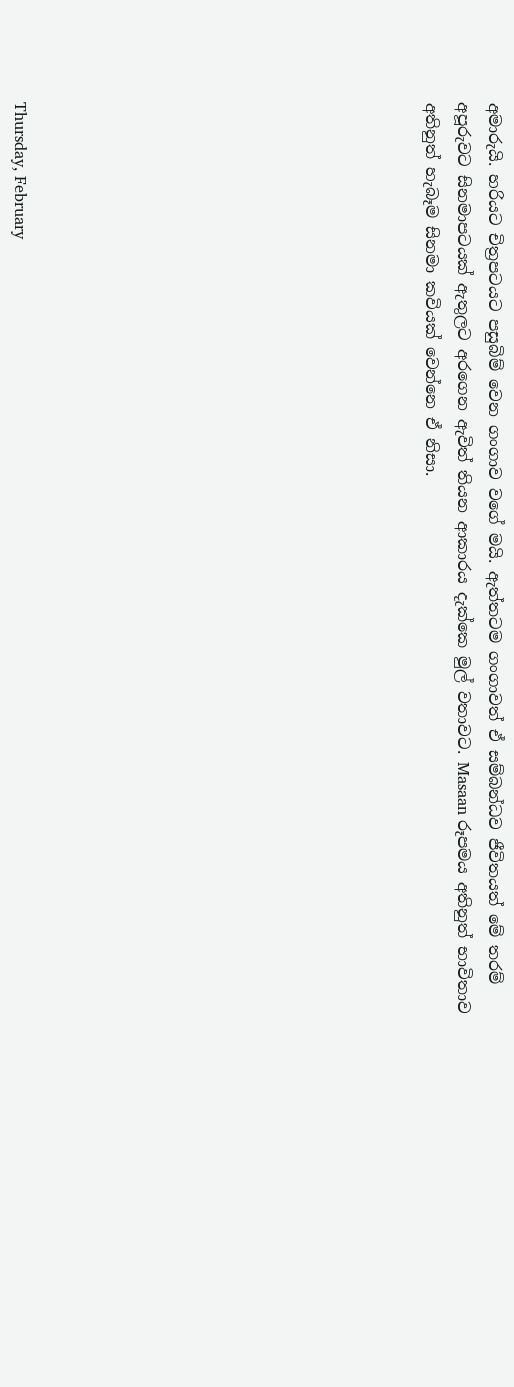අමාරුයි. හරියට චිත්‍රපටයට පසුබිම් වෙන ගංගාව වගේ මයි. ඇත්තටම ගංගාවත් ඒ සම්බන්ධව ජීවිතයත් මේ තරම් අපූරුවට සිනමාපටයක් ඇතුලට අරගෙන ඇවිත් තියන ආකාරය දැක්කෙ මුල් වතාවට. Masaan රූපමය අතිනුත් භාවිතාව අතිනුත් හැබෑම සිනමා කවියක් වෙන්නෙ ඒ නිසා.












Thursday, February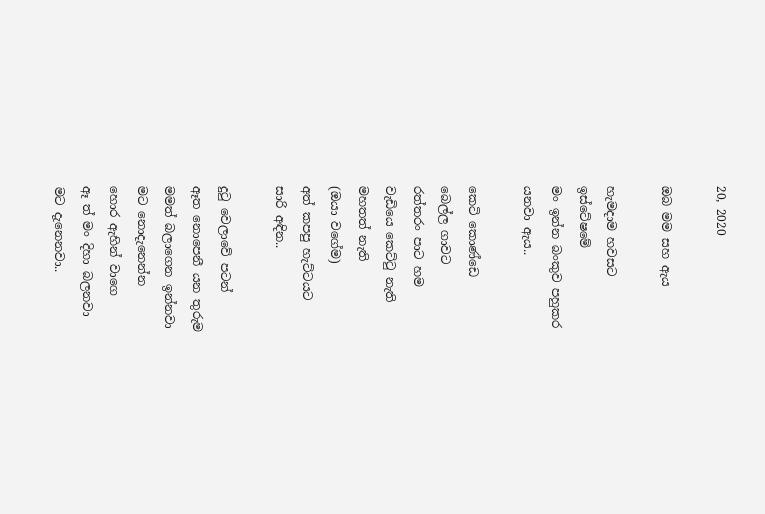20, 2020

ඔබ මම සහ ඇය

හැමදාම හවසට
ඉස්ටේෂමේ
මං ඉන්න බංකුව පහුකර
යනවා ඇය..

කෙටි කොණ්ඩෙ
බෙල්ල ගාවට
රත්තරං පාට හම
වැඩියෙ කෙට්ටු නැති
මහතත් නැති
(ඔයා වගේම)
අත් කපපු හැට්ටයට
සාරි අඳින..

දුටු වෙලාවේ පටන්
ඈත නොපෙනී යන තුරුම
මමත් බලාගෙන ඉන්නවා
මට නොදැනෙන්න
හොර ඇහින් වාගෙ
ඈ ත් මං දිහා බලනවා
මට දැනෙනවා..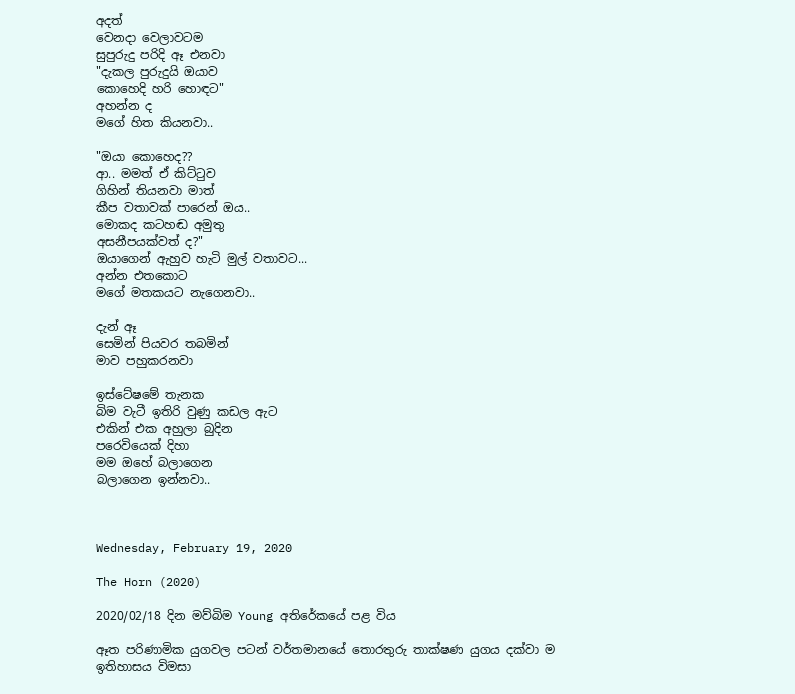අදත්
වෙනදා වෙලාවටම
සුපුරුදු පරිදි ඈ එනවා
"දැකල පුරුදුයි ඔයාව
කොහෙදි හරි හොඳට"
අහන්න ද
මගේ හිත කියනවා..

"ඔයා කොහෙද??
ආ.. මමත් ඒ කිට්ටුව
ගිහින් තියනවා මාත්
කීප වතාවක් පාරෙන් ඔය..
මොකද කටහඬ අමුතු
අසනීපයක්වත් ද?"
ඔයාගෙන් ඇහුව හැටි මුල් වතාවට...
අන්න එතකොට
මගේ මතකයට නැගෙනවා..

දැන් ඈ
සෙමින් පියවර තබමින්
මාව පහුකරනවා

ඉස්ටේෂමේ තැනක
බිම වැටී ඉතිරි වුණු කඩල ඇට
එකින් එක අහුලා බුදින
පරෙවියෙක් දිහා
මම ඔහේ බලාගෙන
බලාගෙන ඉන්නවා..



Wednesday, February 19, 2020

The Horn (2020)

2020/02/18 දින මව්බිම Young අතිරේකයේ පළ විය

ඈත පරිණාමික යුගවල පටන් වර්තමානයේ තොරතුරු තාක්ෂණ යුගය දක්වා ම ඉතිහාසය විමසා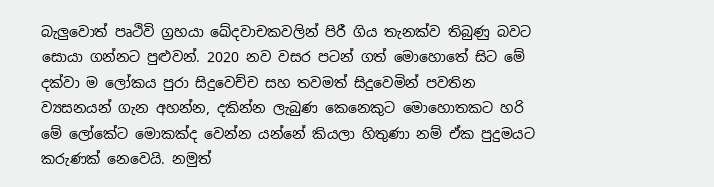බැලුවොත් පෘථිවි ග්‍රහයා ඛේදවාචකවලින් පිරී ගිය තැනක්ව තිබුණු බවට සොයා ගන්නට පුළුවන්. 2020 නව වසර පටන් ගත් මොහොතේ සිට මේ දක්වා ම ලෝකය පුරා සිදුවෙච්ච සහ තවමත් සිදුවෙමින් පවතින ව්‍යසනයන් ගැන අහන්න, දකින්න ලැබුණ කෙනෙකුට මොහොතකට හරි මේ ලෝකේට මොකක්ද වෙන්න යන්නේ කියලා හිතුණා නම් ඒක පුදුමයට කරුණක් නෙවෙයි. නමුත්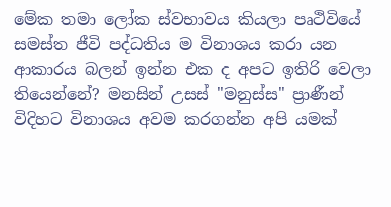මේක තමා ලෝක ස්වභාවය කියලා පෘථිවියේ සමස්ත ජීවි පද්ධතිය ම විනාශය කරා යන ආකාරය බලන් ඉන්න එක ද අපට ඉතිරි වෙලා තියෙන්නේ? මනසින් උසස් "මනුස්ස" ප්‍රාණීන් විදිහට විනාශය අවම කරගන්න අපි යමක්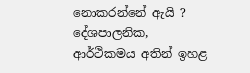නොකරන්නේ ඇයි ? දේශපාලනික, ආර්ථිකමය අතින් ඉහළ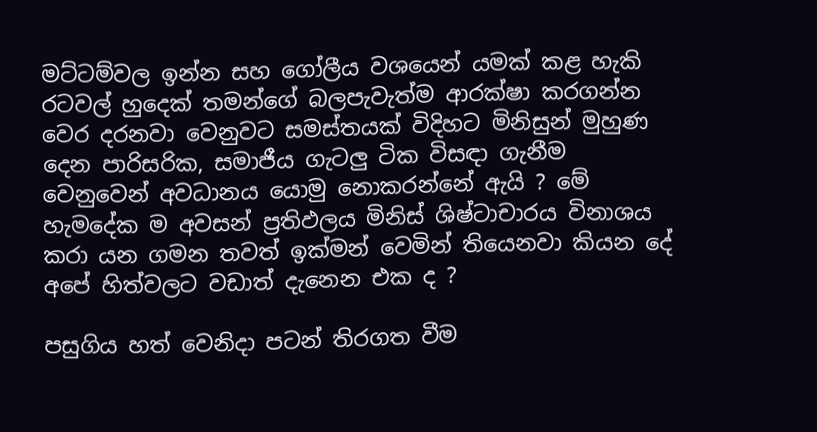මට්ටම්වල ඉන්න සහ ගෝලීය වශයෙන් යමක් කළ හැකි රටවල් හුදෙක් තමන්ගේ බලපැවැත්ම ආරක්ෂා කරගන්න වෙර දරනවා වෙනුවට සමස්තයක් විදිහට මිනිසුන් මුහුණ දෙන පාරිසරික, සමාජීය ගැටලු ටික විසඳා ගැනීම වෙනුවෙන් අවධානය යොමු නොකරන්නේ ඇයි ? මේ හැමදේක ම අවසන් ප්‍රතිඵලය මිනිස් ශිෂ්ටාචාරය විනාශය කරා යන ගමන තවත් ඉක්මන් වෙමින් තියෙනවා කියන දේ
අපේ හිත්වලට වඩාත් දැනෙන එක ද ?

පසුගිය හත් වෙනිදා පටන් තිරගත වීම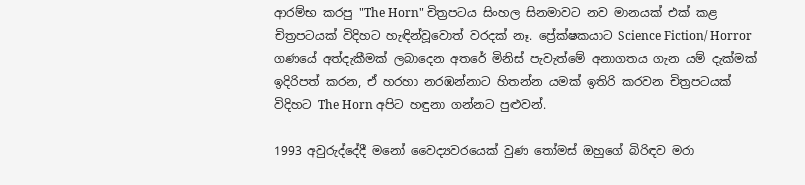ආරම්භ කරපු "The Horn" චිත්‍රපටය සිංහල සිනමාවට නව මානයක් එක් කළ චිත්‍රපටයක් විදිහට හැඳින්වූවොත් වරදක් නෑ. ප්‍රේක්ෂකයාට Science Fiction/ Horror ගණයේ අත්දැකීමක් ලබාදෙන අතරේ මිනිස් පැවැත්මේ අනාගතය ගැන යම් දැක්මක් ඉදිරිපත් කරන, ඒ හරහා නරඹන්නාට හිතන්න යමක් ඉතිරි කරවන චිත්‍රපටයක් විදිහට The Horn අපිට හඳුනා ගන්නට පුළුවන්.

1993 අවුරුද්දේදී මනෝ වෛද්‍යවරයෙක් වුණ තෝමස් ඔහුගේ බිරිඳව මරා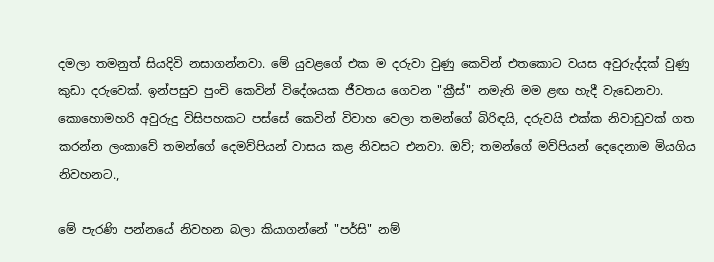දමලා තමනුත් සියදිවි නසාගන්නවා. මේ යුවළගේ එක ම දරුවා වුණු කෙවින් එතකොට වයස අවුරුද්දක් වුණු කුඩා දරුවෙක්. ඉන්පසුව පුංචි කෙවින් විදේශයක ජීවතය ගෙවන "ක්‍රීස්" නමැති මම ළඟ හැදී වැඩෙනවා. කොහොමහරි අවුරුදු විසිපහකට පස්සේ කෙවින් විවාහ වෙලා තමන්ගේ බිරිඳයි, දරුවයි එක්ක නිවාඩුවක් ගත කරන්න ලංකාවේ තමන්ගේ දෙමව්පියන් වාසය කළ නිවසට එනවා. ඔව්; තමන්ගේ මව්පියන් දෙදෙනාම මියගිය නිවහනට.,

මේ පැරණි පන්නයේ නිවහන බලා කියාගන්නේ "පර්සි" නම්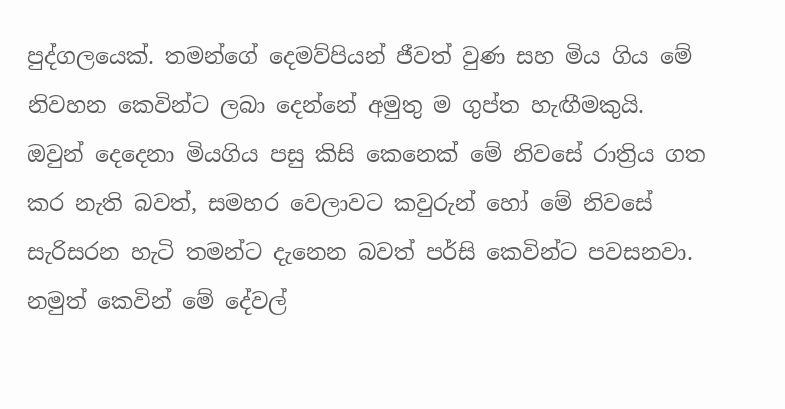පුද්ගලයෙක්. තමන්ගේ දෙමව්පියන් ජීවත් වුණ සහ මිය ගිය මේ නිවහන කෙවින්ට ලබා දෙන්නේ අමුතු ම ගුප්ත හැඟීමකුයි. ඔවුන් දෙදෙනා මියගිය පසු කිසි කෙනෙක් මේ නිවසේ රාත්‍රිය ගත කර නැති බවත්, සමහර වෙලාවට කවුරුන් හෝ මේ නිවසේ සැරිසරන හැටි තමන්ට දැනෙන බවත් පර්සි කෙවින්ට පවසනවා. නමුත් කෙවින් මේ දේවල්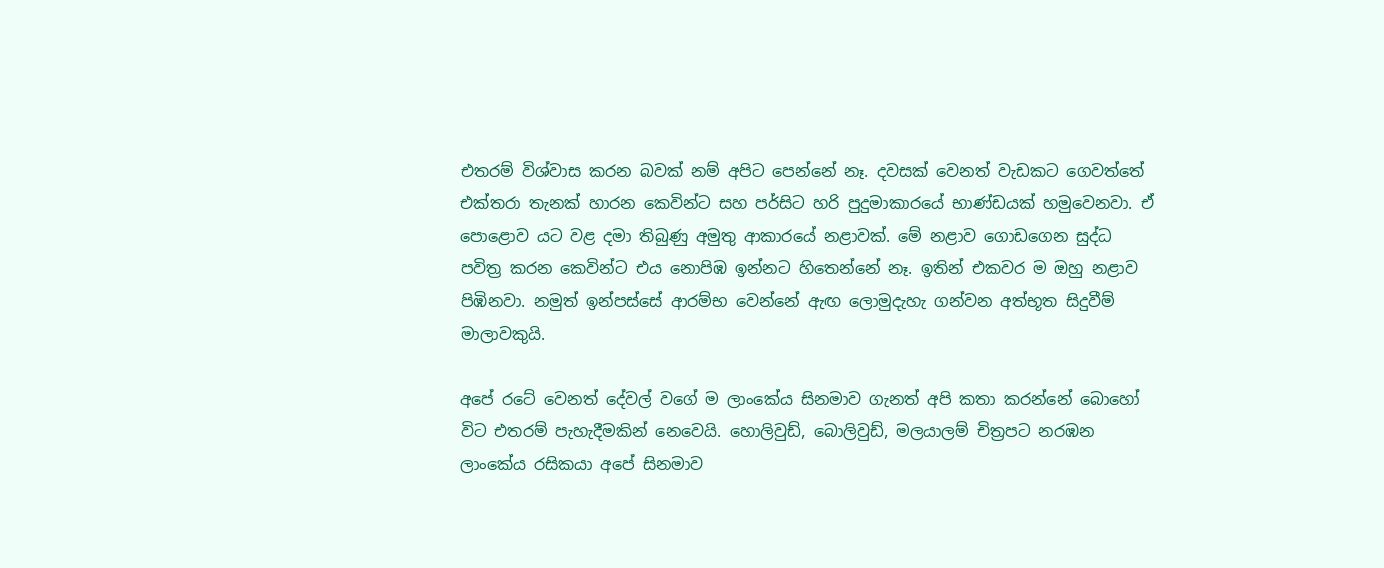එතරම් විශ්වාස කරන බවක් නම් අපිට පෙන්නේ නෑ. දවසක් වෙනත් වැඩකට ගෙවත්තේ එක්තරා තැනක් හාරන කෙවින්ට සහ පර්සිට හරි පුදුමාකාරයේ භාණ්ඩයක් හමුවෙනවා. ඒ පොළොව යට වළ දමා තිබුණු අමුතු ආකාරයේ නළාවක්. මේ නළාව ගොඩගෙන සුද්ධ පවිත්‍ර කරන කෙවින්ට එය නොපිඹ ඉන්නට හිතෙන්නේ නෑ. ඉතින් එකවර ම ඔහු නළාව පිඹිනවා. නමුත් ඉන්පස්සේ ආරම්භ වෙන්නේ ඇඟ ලොමුදැහැ ගන්වන අත්භූත සිදුවීම් මාලාවකුයි.

අපේ රටේ වෙනත් දේවල් වගේ ම ලාංකේය සිනමාව ගැනත් අපි කතා කරන්නේ බොහෝ විට එතරම් පැහැදීමකින් නෙවෙයි. හොලිවුඩ්, බොලිවුඩ්, මලයාලම් චිත්‍රපට නරඹන ලාංකේය රසිකයා අපේ සිනමාව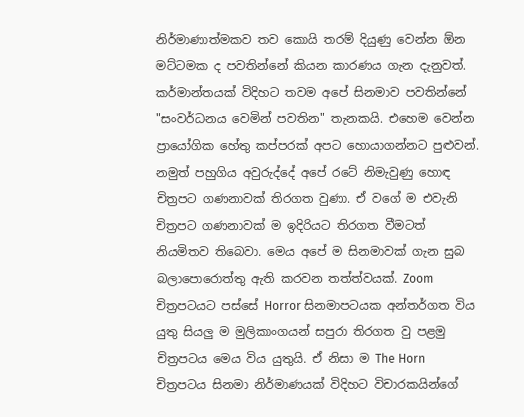නිර්මාණාත්මකව තව කොයි තරම් දියුණු වෙන්න ඕන මට්ටමක ද පවතින්නේ කියන කාරණය ගැන දැනුවත්. කර්මාන්තයක් විදිහට තවම අපේ සිනමාව පවතින්නේ "සංවර්ධනය වෙමින් පවතින" තැනකයි. එහෙම වෙන්න ප්‍රායෝගික හේතු කප්පරක් අපට හොයාගන්නට පුළුවන්. නමුත් පහුගිය අවුරුද්දේ අපේ රටේ නිමැවුණු හොඳ චිත්‍රපට ගණනාවක් තිරගත වුණා. ඒ වගේ ම එවැනි චිත්‍රපට ගණනාවක් ම ඉදිරියට තිරගත වීමටත් නියමිතව තිබෙවා. මෙය අපේ ම සිනමාවක් ගැන සුබ බලාපොරොත්තු ඇති කරවන තත්ත්වයක්. Zoom චිත්‍රපටයට පස්සේ Horror සිනමාපටයක අන්තර්ගත විය යුතු සියලු ම මුලිකාංගයන් සපුරා තිරගත වු පළමු චිත්‍රපටය මෙය විය යුතුයි. ඒ නිසා ම The Horn චිත්‍රපටය සිනමා නිර්මාණයක් විදිහට විචාරකයින්ගේ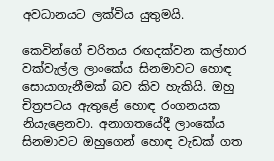අවධානයට ලක්විය යුතුමයි.

කෙවින්ගේ චරිතය රඟදක්වන කල්හාර වක්වැල්ල ලාංකේය සිනමාවට හොඳ සොයාගැනීමක් බව කිව හැකියි. ඔහු චිත්‍රපටය ඇතුළේ හොඳ රංගනයක නියැළෙනවා. අනාගතයේදී ලාංකේය සිනමාවට ඔහුගෙන් හොඳ වැඩක් ගත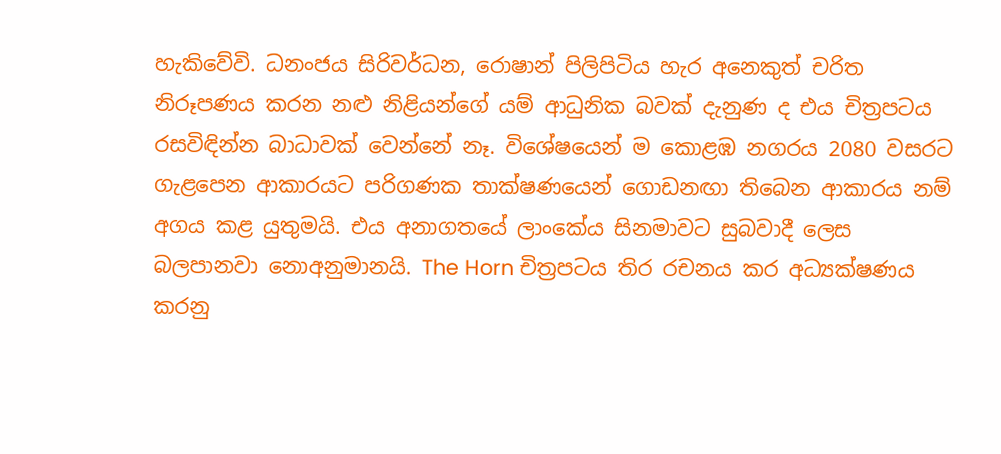හැකිවේවි. ධනංජය සිරිවර්ධන, රොෂාන් පිලිපිටිය හැර අනෙකුත් චරිත නිරූපණය කරන නළු නිළියන්ගේ යම් ආධුනික බවක් දැනුණ ද එය චිත්‍රපටය රසවිඳින්න බාධාවක් වෙන්නේ නෑ. විශේෂයෙන් ම කොළඹ නගරය 2080 වසරට ගැළපෙන ආකාරයට පරිගණක තාක්ෂණයෙන් ගොඩනඟා තිබෙන ආකාරය නම් අගය කළ යුතුමයි. එය අනාගතයේ ලාංකේය සිනමාවට සුබවාදී ලෙස බලපානවා නොඅනුමානයි. The Horn චිත්‍රපටය තිර රචනය කර අධ්‍යක්ෂණය කරනු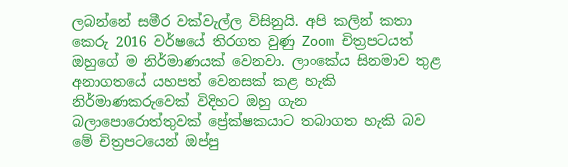ලබන්නේ සමීර වක්වැල්ල විසිනුයි. අපි කලින් කතා කෙරු 2016 වර්ෂයේ තිරගත වුණු Zoom චිත්‍රපටයත් ඔහුගේ ම නිර්මාණයක් වෙනවා. ලාංකේය සිනමාව තුළ අනාගතයේ යහපත් වෙනසක් කළ හැකි නිර්මාණකරුවෙක් විදිහට ඔහු ගැන බලාපොරොත්තුවක් ප්‍රේක්ෂකයාට තබාගත හැකි බව මේ චිත්‍රපටයෙන් ඔප්පු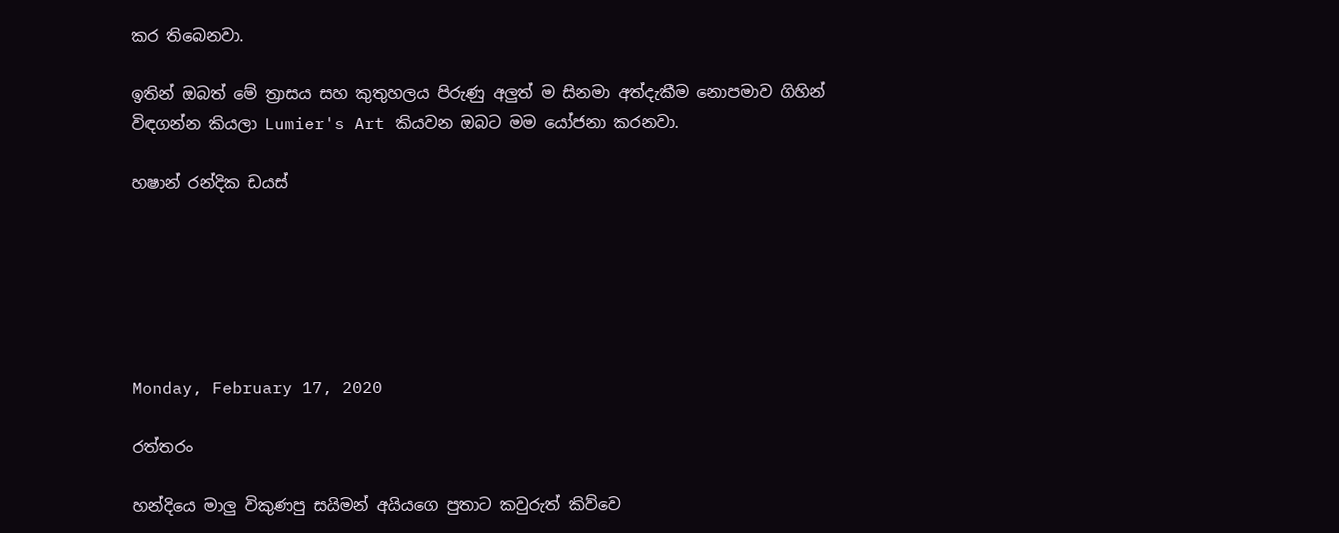කර තිබෙනවා.

ඉතින් ඔබත් මේ ත්‍රාසය සහ කුතුහලය පිරුණු අලුත් ම සිනමා අත්දැකීම නොපමාව ගිහින් විඳගන්න කියලා Lumier's Art කියවන ඔබට මම යෝජනා කරනවා.

හෂාන් රන්දික ඩයස්






Monday, February 17, 2020

රත්තරං

හන්දියෙ මාලු විකුණපු සයිමන් අයියගෙ පුතාට කවුරුත් කිව්වෙ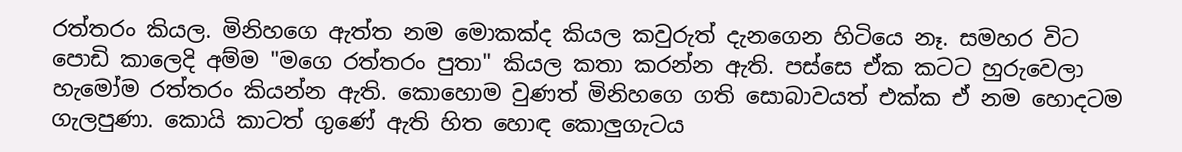රත්තරං කියල. මිනිහගෙ ඇත්ත නම මොකක්ද කියල කවුරුත් දැනගෙන හිටියෙ නෑ. සමහර විට පොඩි කාලෙදි අම්ම "මගෙ රත්තරං පුතා" කියල කතා කරන්න ඇති. පස්සෙ ඒක කටට හුරුවෙලා හැමෝම රත්තරං කියන්න ඇති. කොහොම වුණත් මිනිහගෙ ගති සොබාවයත් එක්ක ඒ නම හොදටම ගැලපුණා. කොයි කාටත් ගුණේ ඇති හිත හොඳ කොලුගැටය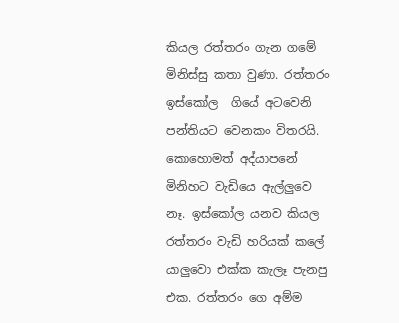කියල රත්තරං ගැන ගමේ මිනිස්සු කතා වුණා. රත්තරං ඉස්කෝල  ගියේ අටවෙනි පන්තියට වෙනකං විතරයි. කොහොමත් අද්යාපනේ මිනිහට වැඩියෙ ඇල්ලුවෙ නෑ. ඉස්කෝල යනව කියල රත්තරං වැඩි හරියක් කලේ යාලුවො එක්ක කැලෑ පැනපු එක. රත්තරං ගෙ අම්ම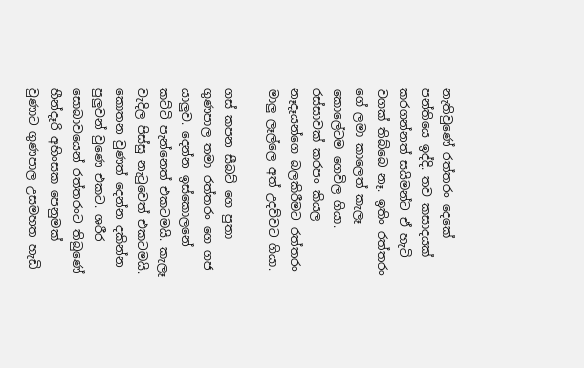නැතිවුණේ රත්තරං දෙකේ පන්තියෙ ඉද්දි. තව කසාදයක් කරගන්නත් සයිමන්ට ඒ හැටි වගක් තිබ්බෙ නෑ. ඉතිං රත්තරං ගේ ලමා කාලෙත් කැලෑ කොලේටම ගෙවිල ගියා. රස්සාවක් කරපං කියල නෑදෑයන්ගෙ බලකිරීමට රත්තරං මාලු ලෑල්ලෙ අත් උදව්වට ගියා.

ගස් කපන සීබට් ගෙ පුතා ගුණපාල තමා රත්තරං ගෙ ගජ යාලුව. දෙන්න ඉස්කොලනේ කට්ටි පැන්නෙත් එකටමයි. කැලෑ වැදිල පිස්සු නැටුවෙත් එකටමයි. කොතන වුණත් දෙන්න දකින්න පුලුවන් වුණෙ එකට. ශරීර සොබාවයෙන් රත්තරංට තිබුණේ හීන්දෑරි අහිංසක පෙනුමක් වුණාට ගුණපාල උසමහත හැඩි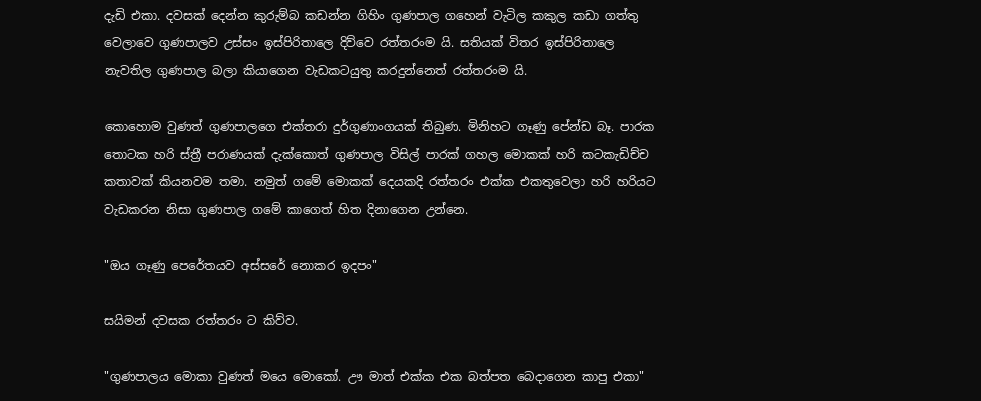දැඩි එකා. දවසක් දෙන්න කුරුම්බ කඩන්න ගිහිං ගුණපාල ගහෙන් වැටිල කකුල කඩා ගත්තු වෙලාවෙ ගුණපාලව උස්සං ඉස්පිරිතාලෙ දිව්වෙ රත්තරංම යි. සතියක් විතර ඉස්පිරිතාලෙ නැවතිල ගුණපාල බලා කියාගෙන වැඩකටයුතු කරදුන්නෙත් රත්තරංම යි.

කොහොම වුණත් ගුණපාලගෙ එක්තරා දුර්ගුණාංගයක් තිබුණ. මිනිහට ගෑණු පේන්ඩ බෑ. පාරක තොටක හරි ස්ත්‍රී පරාණයක් දැක්කොත් ගුණපාල විසිල් පාරක් ගහල මොකක් හරි කටකැඩිච්ච කතාවක් කියනවම තමා. නමුත් ගමේ මොකක් දෙයකදි රත්තරං එක්ක එකතුවෙලා හරි හරියට වැඩකරන නිසා ගුණපාල ගමේ කාගෙත් හිත දිනාගෙන උන්නෙ.

"ඔය ගෑණු පෙරේතයව අස්සරේ නොකර ඉදපං"

සයිමන් දවසක රත්තරං ට කිව්ව.

"ගුණපාලය මොකා වුණත් මයෙ මොකෝ. ඌ මාත් එක්ක එක බත්පත බෙදාගෙන කාපු එකා"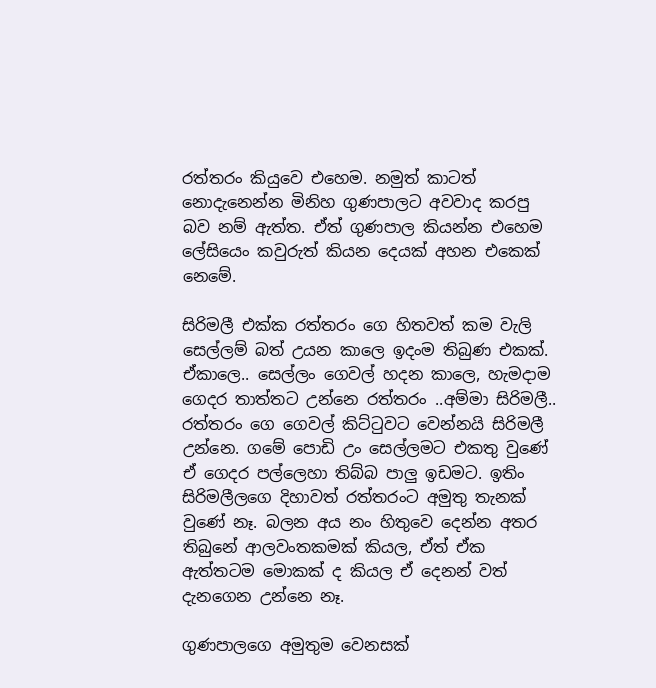රත්තරං කියුවෙ එහෙම. නමුත් කාටත් නොදැනෙන්න මිනිහ ගුණපාලට අවවාද කරපු බව නම් ඇත්ත. ඒත් ගුණපාල කියන්න එහෙම ලේසියෙං කවුරුත් කියන දෙයක් අහන එකෙක් නෙමේ.

සිරිමලී එක්ක රත්තරං ගෙ හිතවත් කම වැලි සෙල්ලම් බත් උයන කාලෙ ඉදංම තිබුණ එකක්. ඒකාලෙ.. සෙල්ලං ගෙවල් හදන කාලෙ, හැමදාම ගෙදර තාත්තට උන්නෙ රත්තරං ..අම්මා සිරිමලී.. රත්තරං ගෙ ගෙවල් කිට්ටුවට වෙන්නයි සිරිමලී උන්නෙ. ගමේ පොඩි උං සෙල්ලමට එකතු වුණේ ඒ ගෙදර පල්ලෙහා තිබ්බ පාලු ඉඩමට. ඉතිං සිරිමලීලගෙ දිහාවත් රත්තරංට අමුතු තැනක් වුණේ නෑ. බලන අය නං හිතුවෙ දෙන්න අතර තිබුනේ ආලවංතකමක් කියල, ඒත් ඒක ඇත්තටම මොකක් ද කියල ඒ දෙනන් වත් දැනගෙන උන්නෙ නෑ.

ගුණපාලගෙ අමුතුම වෙනසක්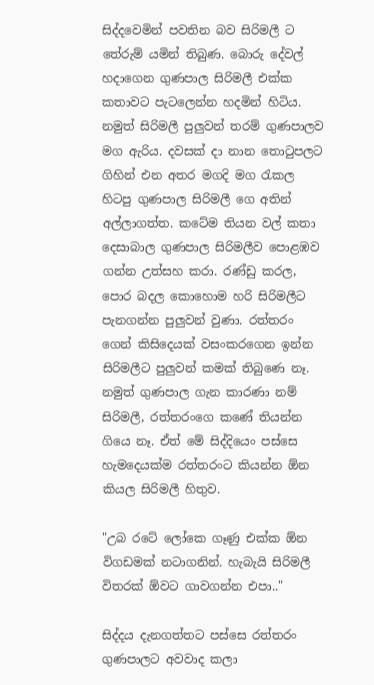සිද්දවෙමින් පවතින බව සිරිමලී ට තේරුම් යමින් තිබුණ. බොරු දේවල් හදාගෙන ගුණපාල සිරිමලී එක්ක කතාවට පැටලෙන්න හදමින් හිටිය. නමුත් සිරිමලී පුලුවන් තරම් ගුණපාලව මග ඇරිය. දවසක් දා නාන තොටුපලට ගිහින් එන අතර මගදි මග රැකල හිටපු ගුණපාල සිරිමලී ගෙ අතින් අල්ලාගත්ත. කටේම තියන වල් කතා දෙසාබාල ගුණපාල සිරිමලීව පොළඹව ගන්න උත්සහ කරා. රණ්ඩු කරල, පොර බදල කොහොම හරි සිරිමලීට පැනගන්න පුලුවන් වුණා. රත්තරං ගෙන් කිසිදෙයක් වසංකරගෙන ඉන්න සිරිමලීට පුලුවන් කමක් තිබුණෙ නෑ. නමුත් ගුණපාල ගැන කාරණා නම් සිරිමලී, රත්තරංගෙ කණේ තියන්න ගියෙ නෑ. ඒත් මේ සිද්දියෙං පස්සෙ හැමදෙයක්ම රත්තරංට කියන්න ඕන කියල සිරිමලී හිතුව.

"උබ රටේ ලෝකෙ ගෑණු එක්ක ඕන විගඩමක් නටාගනින්. හැබැයි සිරිමලී විතරක් ඕවට ගාවගන්න එපා.."

සිද්දය දැනගත්තට පස්සෙ රත්තරං ගුණපාලට අවවාද කලා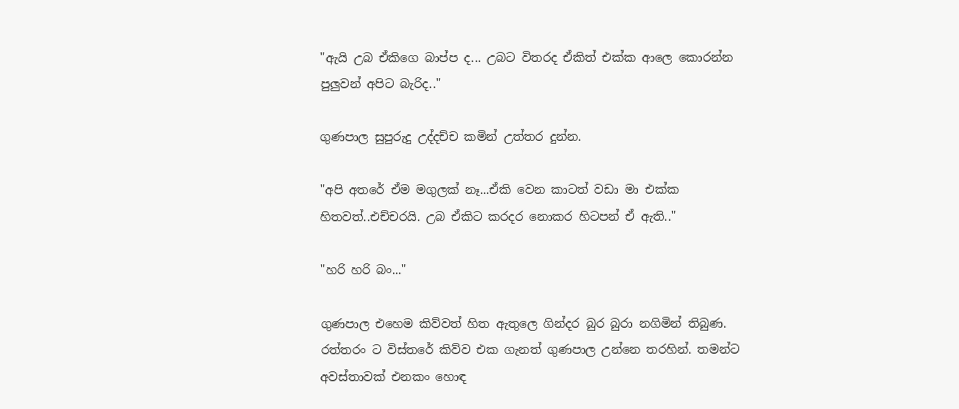"ඇයි උබ ඒකිගෙ බාප්ප ද... උබට විතරද ඒකිත් එක්ක ආලෙ කොරන්න පුලුවන් අපිට බැරිද.."

ගුණපාල සුපුරුදු උද්දච්ච කමින් උත්තර දුන්න.

"අපි අතරේ ඒම මගුලක් නෑ...ඒකි වෙන කාටත් වඩා මා එක්ක හිතවත්..එච්චරයි. උබ ඒකිට කරදර නොකර හිටපන් ඒ ඇති.."

"හරි හරි බං..."

ගුණපාල එහෙම කිව්වත් හිත ඇතුලෙ ගින්දර බුර බුරා නගිමින් තිබුණ. රත්තරං ට විස්තරේ කිව්ව එක ගැනත් ගුණපාල උන්නෙ තරහින්. තමන්ට අවස්තාවක් එනකං හොඳ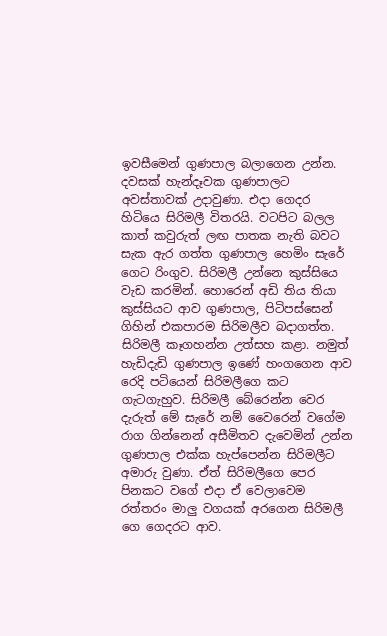ඉවසීමෙන් ගුණපාල බලාගෙන උන්න. දවසක් හැන්දෑවක ගුණපාලට අවස්තාවක් උදාවුණා. එදා ගෙදර හිටියෙ සිරිමලී විතරයි. වටපිට බලල කාත් කවුරුත් ලඟ පාතක නැති බවට සැක ඇර ගත්ත ගුණපාල හෙමිං සැරේ ගෙට රිංගුව. සිරිමලී උන්නෙ කුස්සියෙ වැඩ කරමින්. හොරෙන් අඩි තිය තියා කුස්සියට ආව ගුණපාල, පිටිපස්සෙන් ගිහින් එකපාරම සිරිමලීව බදාගත්ත. සිරිමලී කෑගහන්න උත්සහ කළා. නමුත් හැඩිදැඩි ගුණපාල ඉණේ හංගගෙන ආව රෙදි පටියෙන් සිරිමලීගෙ කට ගැටගැහුව. සිරිමලී බේරෙන්න වෙර දැරුත් මේ සැරේ නම් වෛරෙන් වගේම රාග ගින්නෙන් අසීමිතව දැවෙමින් උන්න ගුණපාල එක්ක හැප්පෙන්න සිරිමලීට අමාරු වුණා. ඒත් සිරිමලීගෙ පෙර පිනකට වගේ එදා ඒ වෙලාවෙම රත්තරං මාලු වගයක් අරගෙන සිරිමලී ගෙ ගෙදරට ආව.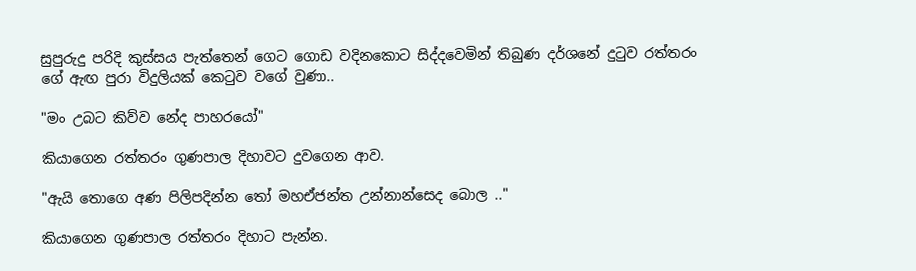සුපුරුදු පරිදි කුස්සය පැත්තෙන් ගෙට ගොඩ වදිනකොට සිද්දවෙමින් තිබුණ දර්ශනේ දුටුව රත්තරං ගේ ඇඟ පුරා විදුලියක් කෙටුව වගේ වුණා..

"මං උබට කිව්ව නේද පාහරයෝ"

කියාගෙන රත්තරං ගුණපාල දිහාවට දුවගෙන ආව.

"ඇයි තොගෙ අණ පිලිපදින්න තෝ මහඒජන්ත උන්නාන්සෙද බොල .."

කියාගෙන ගුණපාල රත්තරං දිහාට පැන්න.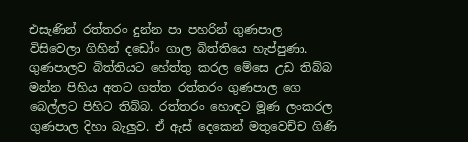එසැණින් රත්තරං දුන්න පා පහරින් ගුණපාල විසිවෙලා ගිහින් දඩෝං ගාල බිත්තියෙ හැප්පුණා. ගුණපාලව බිත්තියට හේත්තු කරල මේසෙ උඩ තිබ්බ මන්න පිහිය අතට ගත්ත රත්තරං ගුණපාල ගෙ බෙල්ලට පිහිට තිබ්බ. රත්තරං හොඳට මූණ ලංකරල ගුණපාල දිහා බැලුව. ඒ ඇස් දෙකෙන් මතුවෙච්ච ගිණි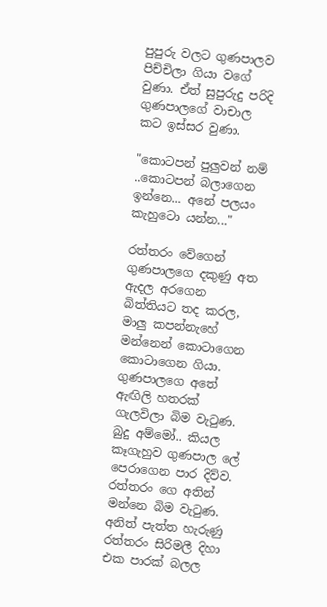පුපුරු වලට ගුණපාලව පිච්චිලා ගියා වගේ වුණා. ඒත් සුපුරුදු පරිදි ගුණපාලගේ වාචාල කට ඉස්සර වුණා.

"කොටපන් පුලුවන් නම් ..කොටපන් බලාගෙන ඉන්නෙ... අනේ පලයං කැහුටො යන්න..."

රත්තරං වේගෙන් ගුණපාලගෙ දකුණු අත ඇදල අරගෙන බිත්තියට තද කරල, මාලු කපන්නැහේ මන්නෙන් කොටාගෙන කොටාගෙන ගියා. ගුණපාලගෙ අතේ ඇඟිලි හතරක් ගැලවිලා බිම වැටුණ. බුදු අම්මෝ.. කියල කෑගැහුව ගුණපාල ලේ පෙරාගෙන පාර දිව්ව. රත්තරං ගෙ අතින් මන්නෙ බිම වැටුණ. අනිත් පැත්ත හැරුණු රත්තරං සිරිමලී දිහා එක පාරක් බලල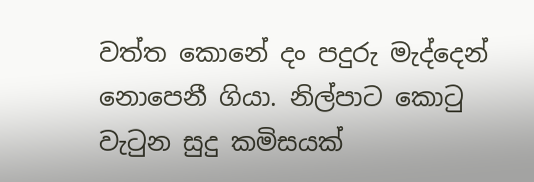වත්ත කොනේ දං පදුරු මැද්දෙන් නොපෙනී ගියා. නිල්පාට කොටු වැටුන සුදු කමිසයක්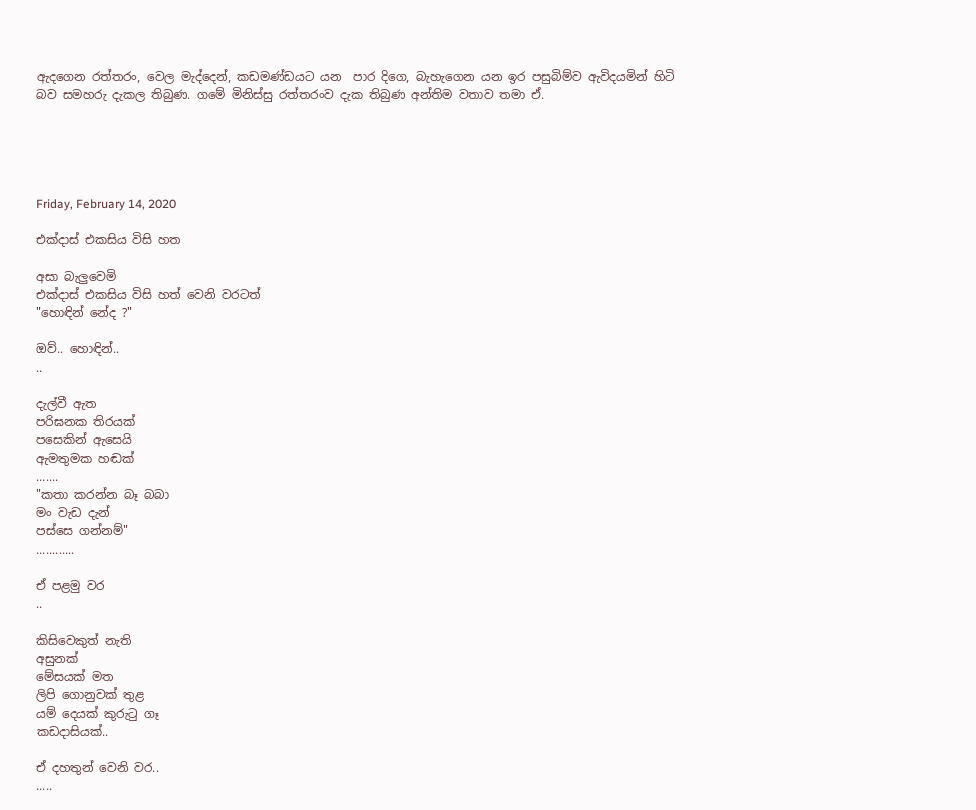ඇදගෙන රත්තරං, වෙල මැද්දෙන්, කඩමණ්ඩයට යන  පාර දිගෙ, බැහැගෙන යන ඉර පසුබිම්ව ඇවිදයමින් හිටි බව සමහරු දැකල තිබුණ. ගමේ මිනිස්සු රත්තරංව දැක තිබුණ අන්තිම වතාව තමා ඒ.





Friday, February 14, 2020

එක්දාස් එකසිය විසි හත

අසා බැලුවෙමි
එක්දාස් එකසිය විසි හත් වෙනි වරටත්
"හොඳින් නේද ?"

ඔව්.. හොඳින්..
..

දැල්වී ඇත
පරිඝනක තිරයක්
පසෙකින් ඇසෙයි
ඇමතුමක හඬක්
.......
"කතා කරන්න බෑ බබා
මං වැඩ දැන්
පස්සෙ ගන්නම්"
............

ඒ පළමු වර
..

කිසිවෙකුත් නැති
අසුනක්
මේසයක් මත
ලිපි ගොනුවක් තුළ
යම් දෙයක් කුරුටු ගෑ
කඩදාසියක්..

ඒ දහතුන් වෙනි වර..
.....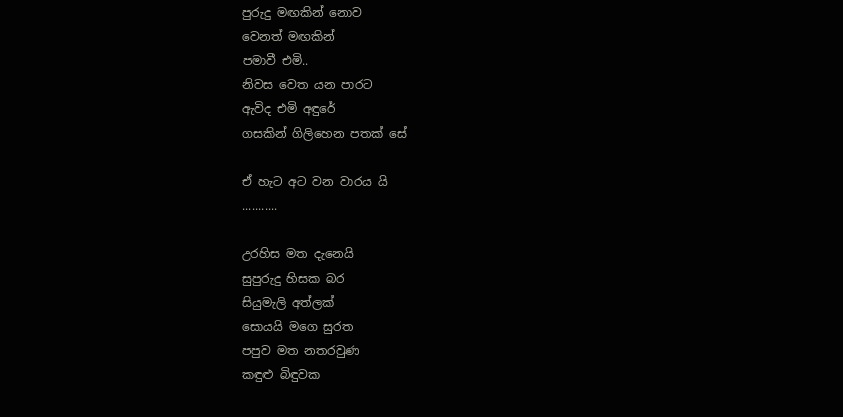පුරුදු මඟකින් නොව
වෙනත් මඟකින්
පමාවී එමි..
නිවස වෙත යන පාරට
ඇවිද එමි අඳුරේ
ගසකින් ගිලිහෙන පතක් සේ

ඒ හැට අට වන වාරය යි
...........

උරහිස මත දැනෙයි
සුපුරුදු හිසක බර
සියුමැලි අත්ලක්
සොයයි මගෙ සුරත
පපුව මත නතරවුණ
කඳුළු බිඳුවක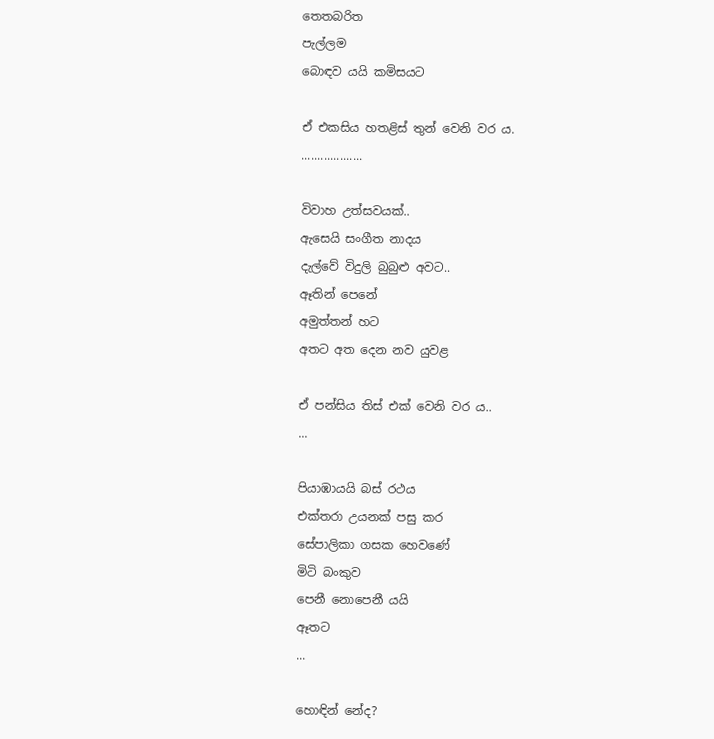තෙතබරිත
පැල්ලම
බොඳව යයි කමිසයට

ඒ එකසිය හතළිස් තුන් වෙනි වර ය.
...................

විවාහ උත්සවයක්..
ඇසෙයි සංගීත නාදය
දැල්වේ විදුලි බුබුළු අවට..
ඈතින් පෙනේ
අමුත්තන් හට
අතට අත දෙන නව යුවළ

ඒ පන්සිය තිස් එක් වෙනි වර ය..
...

පියාඹායයි බස් රථය
එක්තරා උයනක් පසු කර
සේපාලිකා ගසක හෙවණේ
මිටි බංකුව
පෙනී නොපෙනී යයි
ඈතට
...

හොඳින් නේද?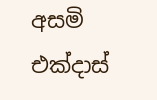අසමි
එක්දාස්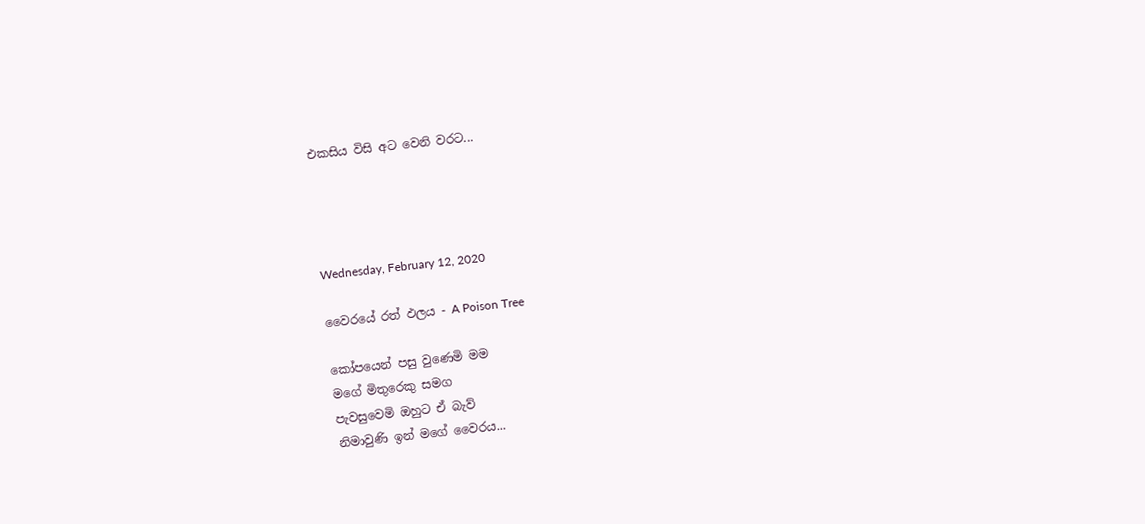එකසිය විසි අට වෙනි වරට...




Wednesday, February 12, 2020

වෛරයේ රත් ඵලය - A Poison Tree

කෝපයෙන් පසු වුණෙමි මම
මගේ මිතුරෙකු සමග
පැවසුවෙමි ඔහුට ඒ බැව්
නිමාවුණි ඉන් මගේ වෛරය...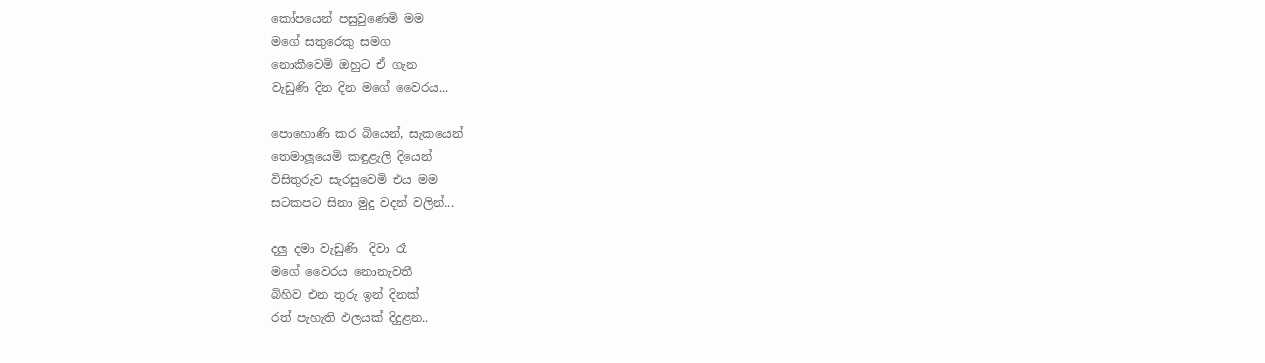කෝපයෙන් පසුවුණෙමි මම
මගේ සතුරෙකු සමග
නොකීවෙමි ඔහුට ඒ ගැන
වැඩුණි දින දින මගේ වෛරය...

පොහොණි කර බියෙන්, සැකයෙන්
තෙමාලූයෙමි කඳුළැලි දියෙන්
විසිතුරුව සැරසුවෙමි එය මම
සටකපට සිනා මුදු වදන් වලින්...

දලු දමා වැඩුණි  දිවා රෑ
මගේ වෛරය නොනැවතී
බිහිව එන තුරු ඉන් දිනක්
රත් පැහැති ඵලයක් දිදුළන..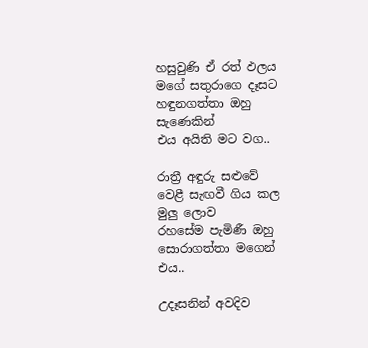හසුවුණි ඒ රත් ඵලය
මගේ සතුරාගෙ දෑසට
හඳුනගත්තා ඔහු සැණෙකින්
එය අයිති මට වග..

රාත්‍රී අඳුරු සළුවේ
වෙළී සැඟවී ගිය කල මුලු ලොව
රහසේම පැමිණී ඔහු
සොරාගත්තා මගෙන් එය..

උදෑසනින් අවදිව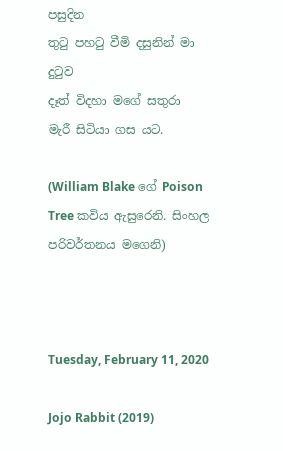පසුදින
තුටු පහටු වීමි දසුනින් මා දුටුව
දෑත් විදහා මගේ සතුරා
මැරී සිටියා ගස යට.

(William Blake ගේ Poison Tree කවිය ඇසුරෙනි. සිංහල පරිවර්තනය මගෙනි)



Tuesday, February 11, 2020

Jojo Rabbit (2019)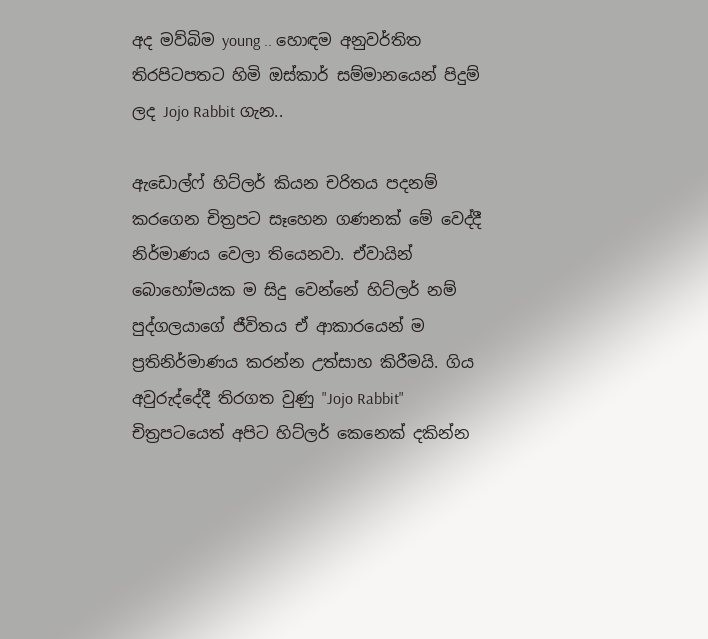අද මව්බිම young .. හොඳම අනුවර්තිත තිරපිටපතට හිමි ඔස්කාර් සම්මානයෙන් පිදුම් ලද Jojo Rabbit ගැන..

ඇඩොල්ෆ් හිට්ලර් කියන චරිතය පදනම් කරගෙන චිත්‍රපට සෑහෙන ගණනක් මේ වෙද්දී නිර්මාණය වෙලා තියෙනවා. ඒවායින් බොහෝමයක ම සිදු වෙන්නේ හිට්ලර් නම් පුද්ගලයාගේ ජීවිතය ඒ ආකාරයෙන් ම ප්‍රතිනිර්මාණය කරන්න උත්සාහ කිරීමයි. ගිය අවුරුද්දේදී තිරගත වුණු "Jojo Rabbit" චිත්‍රපටයෙත් අපිට හිට්ලර් කෙනෙක් දකින්න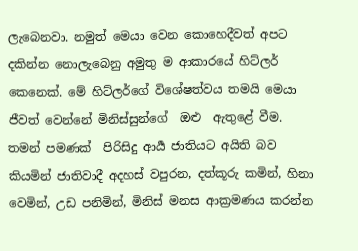ලැබෙනවා. නමුත් මෙයා වෙන කොහෙදීවත් අපට දකින්න නොලැබෙනු අමුතු ම ආකාරයේ හිට්ලර් කෙනෙක්. මේ හිට්ලර්ගේ විශේෂත්වය තමයි මෙයා ජීවත් වෙන්නේ මිනිස්සුන්ගේ  ඔළු  ඇතුළේ වීම. තමන් පමණක්  පිරිසිදු ආර්‍ය ජාතියට අයිති බව කියමින් ජාතිවාදී අදහස් වපුරන, දත්කූරු කමින්, හිනා වෙමින්, උඩ පනිමින්, මිනිස් මනස ආක්‍රමණය කරන්න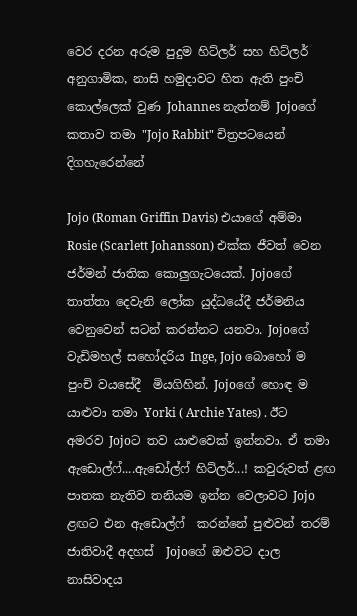වෙර දරන අරුම පුදුම හිට්ලර් සහ හිට්ලර් අනුගාමික, නාසි හමුදාවට හිත ඇති පුංචි කොල්ලෙක් වුණ Johannes නැත්නම් Jojoගේ කතාව තමා "Jojo Rabbit" චිත්‍රපටයෙන් දිගහැරෙන්නේ

Jojo (Roman Griffin Davis) එයාගේ අම්මා Rosie (Scarlett Johansson) එක්ක ජීවත් වෙන ජර්මන් ජාතික කොලුගැටයෙක්. Jojoගේ තාත්තා දෙවැනි ලෝක යුද්ධයේදී ජර්මනිය වෙනුවෙන් සටන් කරන්නට යනවා. Jojoගේ වැඩිමහල් සහෝදරිය Inge, Jojo බොහෝ ම පුංචි වයසේදී  මියගිහින්. Jojoගේ හොඳ ම යාළුවා තමා Yorki ( Archie Yates) . ඊට අමරව Jojoට තව යාළුවෙක් ඉන්නවා. ඒ තමා ඇඩොල්ෆ්....ඇඩෝල්ෆ් හිට්ලර්...! කවුරුවත් ළඟ පාතක නැතිව තනියම ඉන්න වෙලාවට Jojo  ළඟට එන ඇඩොල්ෆ්  කරන්නේ පුළුවන් තරම් ජාතිවාදී අදහස්  Jojoගේ ඔළුවට දාල නාසිවාදය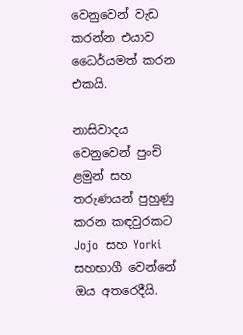වෙනුවෙන් වැඩ කරන්න එයාව ධෛර්යමත් කරන එකයි.

නාසිවාදය වෙනුවෙන් පුංචි ළමුන් සහ තරුණයන් පුහුණු කරන කඳවුරකට Jojo  සහ Yorki සහභාගී වෙන්නේ ඔය අතරෙදීයි.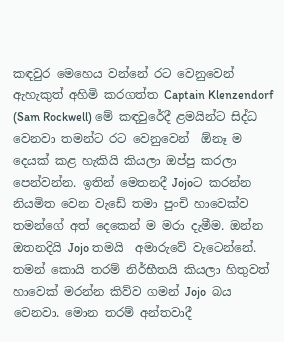කඳවුර මෙහෙය වන්නේ රට වෙනුවෙන් ඇහැකුත් අහිමි කරගත්ත Captain Klenzendorf (Sam Rockwell) මේ කඳවුරේදී ළමයින්ට සිද්ධ වෙනවා තමන්ට රට වෙනුවෙන්  ඕනෑ ම දෙයක් කළ හැකියි කියලා ඔප්පු කරලා පෙන්වන්න. ඉතින් මෙතනදී Jojoට කරන්න  නියමිත වෙන වැඩේ තමා පුංචි හාවෙක්ව තමන්ගේ අත් දෙකෙන් ම මරා දැමීම. ඔන්න ඔතනදියි Jojo තමයි  අමාරුවේ වැටෙන්නේ.  තමන් කොයි තරම් නිර්භීතයි කියලා හිතුවත් හාවෙක් මරන්න කිව්ව ගමන් Jojo  බය වෙනවා. මොන තරම් අන්තවාදී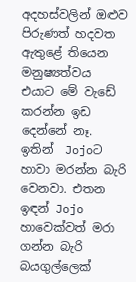අදහස්වලින් ඔළුව පිරුණත් හදවත ඇතුළේ තියෙන මනුෂ්‍යත්වය එයාට මේ වැඩේ කරන්න ඉඩ දෙන්නේ නෑ. ඉතින්  Jojoට හාවා මරන්න බැරි වෙනවා. එතන ඉඳන් Jojo හාවෙක්වත් මරා ගන්න බැරි බයගුල්ලෙක්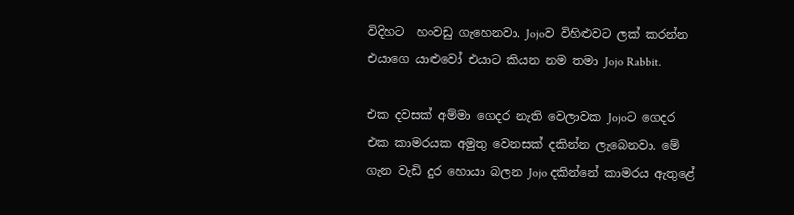විදිහට  හංවඩු ගැහෙනවා. Jojoව විහිළුවට ලක් කරන්න එයාගෙ යාළුවෝ එයාට කියන නම තමා Jojo Rabbit.

එක දවසක් අම්මා ගෙදර නැති වෙලාවක Jojoට ගෙදර එක කාමරයක අමුතු වෙනසක් දකින්න ලැබෙනවා. මේ ගැන වැඩි දුර හොයා බලන Jojo දකින්නේ කාමරය ඇතුළේ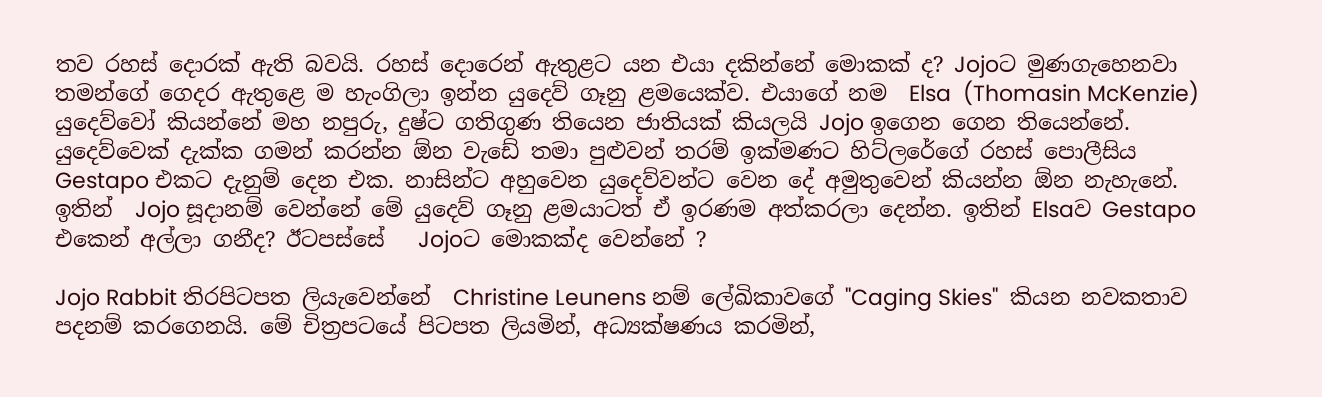තව රහස් දොරක් ඇති බවයි. රහස් දොරෙන් ඇතුළට යන එයා දකින්නේ මොකක් ද? Jojoට මුණගැහෙනවා තමන්ගේ ගෙදර ඇතුළෙ ම හැංගිලා ඉන්න යුදෙව් ගෑනු ළමයෙක්ව. එයාගේ නම  Elsa  (Thomasin McKenzie) යුදෙව්වෝ කියන්නේ මහ නපුරු, දුෂ්ට ගතිගුණ තියෙන ජාතියක් කියලයි Jojo ඉගෙන ගෙන තියෙන්නේ. යුදෙව්වෙක් දැක්ක ගමන් කරන්න ඕන වැඩේ තමා පුළුවන් තරම් ඉක්මණට හිට්ලරේගේ රහස් පොලීසිය Gestapo එකට දැනුම් දෙන එක. නාසින්ට අහුවෙන යුදෙව්වන්ට වෙන දේ අමුතුවෙන් කියන්න ඕන නැහැනේ. ඉතින්  Jojo සූදානම් වෙන්නේ මේ යුදෙව් ගෑනු ළමයාටත් ඒ ඉරණම අත්කරලා දෙන්න. ඉතින් Elsaව Gestapo එකෙන් අල්ලා ගනීද? ඊටපස්සේ   Jojoට මොකක්ද වෙන්නේ ?

Jojo Rabbit තිරපිටපත ලියැවෙන්නේ  Christine Leunens නම් ලේඛිකාවගේ "Caging Skies"  කියන නවකතාව පදනම් කරගෙනයි. මේ චිත්‍රපටයේ පිටපත ලියමින්, අධ්‍යක්ෂණය කරමින්,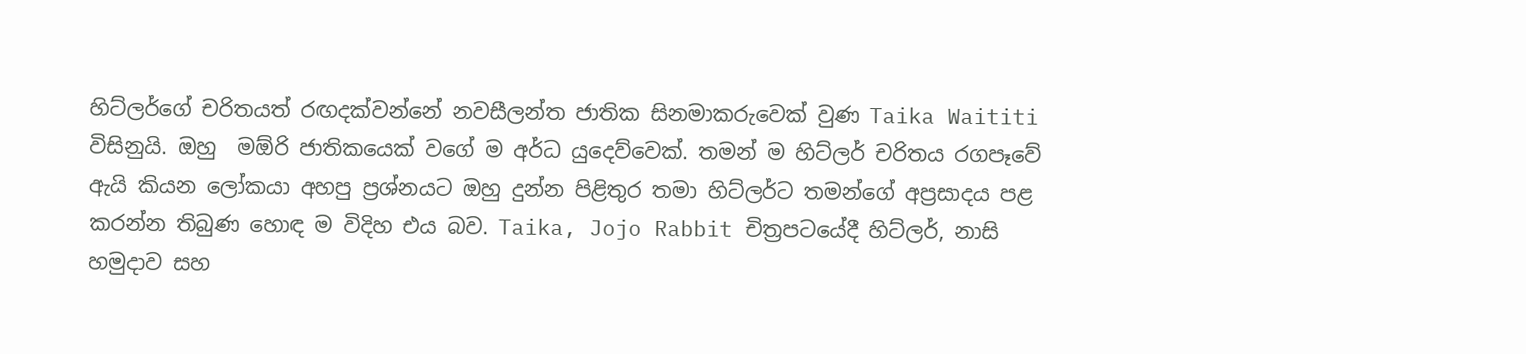හිට්ලර්ගේ චරිතයත් රඟදක්වන්නේ නවසීලන්ත ජාතික සිනමාකරුවෙක් වුණ Taika Waititi විසිනුයි. ඔහු  මඕරි ජාතිකයෙක් වගේ ම අර්ධ යුදෙව්වෙක්. තමන් ම හිට්ලර් චරිතය රගපෑවේ ඇයි කියන ලෝකයා අහපු ප්‍රශ්නයට ඔහු දුන්න පිළිතුර තමා හිට්ලර්ට තමන්ගේ අප්‍රසාදය පළ කරන්න තිබුණ හොඳ ම විදිහ එය බව. Taika, Jojo Rabbit චිත්‍රපටයේදී හිට්ලර්, නාසි හමුදාව සහ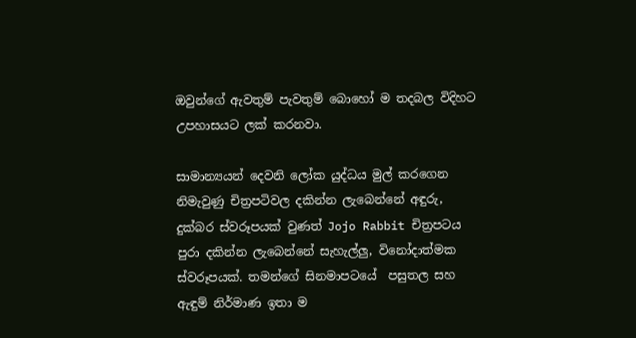ඔවුන්ගේ ඇවතුම් පැවතුම් බොහෝ ම තදබල විදිහට උපහාසයට ලක් කරනවා.

සාමාන්‍යයන් දෙවනි ලෝක යුද්ධය මුල් කරගෙන නිමැවුණු චිත්‍රපටිවල දකින්න ලැබෙන්නේ අඳුරු, දුක්බර ස්වරූපයක් වුණත් Jojo Rabbit චිත්‍රපටය පුරා දකින්න ලැබෙන්නේ සැහැල්ලු, විනෝදාත්මක ස්වරූපයක්. තමන්ගේ සිනමාපටයේ  පසුතල සහ ඇඳුම් නිර්මාණ ඉතා ම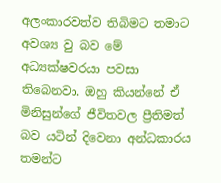අලංකාරවත්ව තිබිමට තමාට අවශ්‍ය වු බව මේ අධ්‍යක්ෂවරයා පවසා තිබෙනවා. ඔහු කියන්නේ ඒ මිනිසුන්ගේ ජීවිතවල ප්‍රීතිමත් බව යටින් දිවෙනා අන්ධකාරය තමන්ට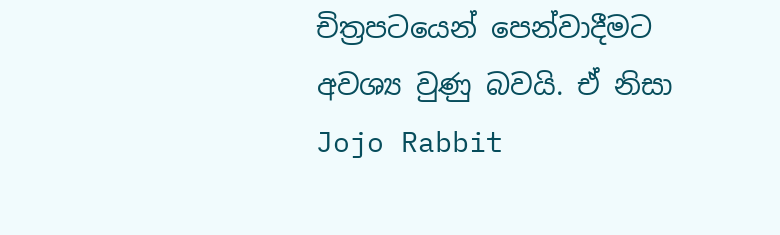චිත්‍රපටයෙන් පෙන්වාදීමට අවශ්‍ය වුණු බවයි. ඒ නිසා Jojo Rabbit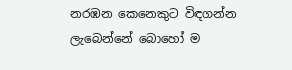නරඹන කෙනෙකුට විඳගන්න ලැබෙන්නේ බොහෝ ම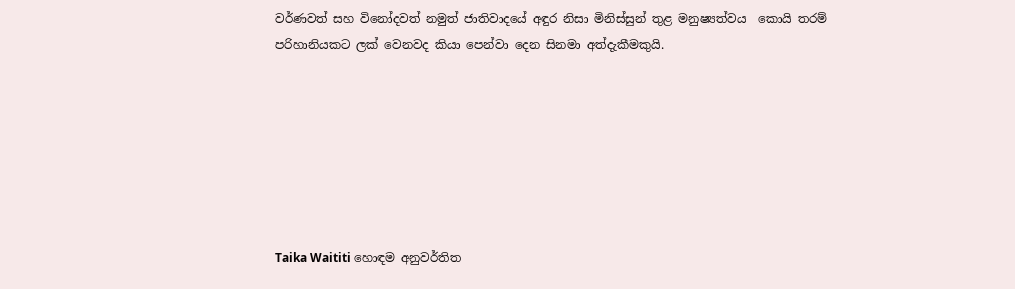වර්ණවත් සහ විනෝදවත් නමුත් ජාතිවාදයේ අඳුර නිසා මිනිස්සුන් තුළ මනුෂ්‍යත්වය  කොයි තරම් පරිහානියකට ලක් වෙනවද කියා පෙන්වා දෙන සිනමා අත්දැකීමකුයි.







Taika Waititi හොඳම අනුවර්තිත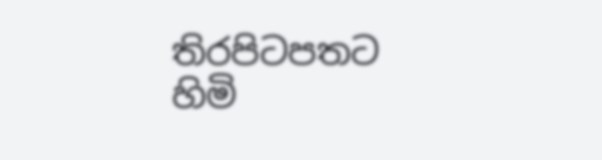තිරපිටපතට හිමි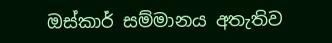ඔස්කාර් සම්මානය අතැතිව